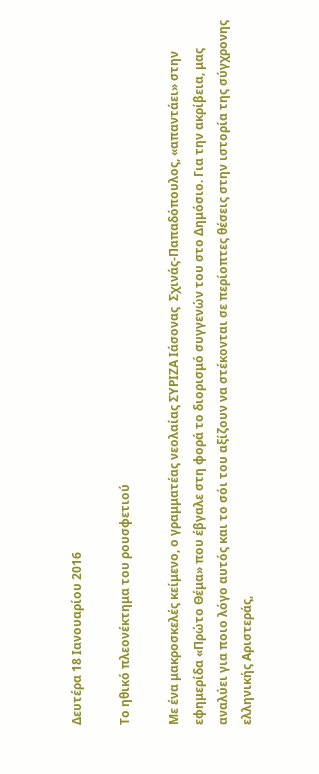Δευτέρα 18 Ιανουαρίου 2016

Το ηθικό πλεονέκτημα του ρουσφετιού

Με ένα μακροσκελές κείμενο, ο γραμματέας νεολαίας ΣΥΡΙΖΑ Ιάσονας  Σχινάς-Παπαδόπουλος, «απαντάει» στην εφημερίδα «Πρώτο Θέμα» που έβγαλε στη φορά το διορισμό συγγενών του στο Δημόσιο. Για την ακρίβεια, μας αναλύει για ποιο λόγο αυτός και το σόι του αξίζουν να στέκονται σε περίοπτες θέσεις στην ιστορία της σύγχρονης ελληνικής Αριστεράς,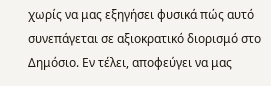χωρίς να μας εξηγήσει φυσικά πώς αυτό συνεπάγεται σε αξιοκρατικό διορισμό στο Δημόσιο. Εν τέλει, αποφεύγει να μας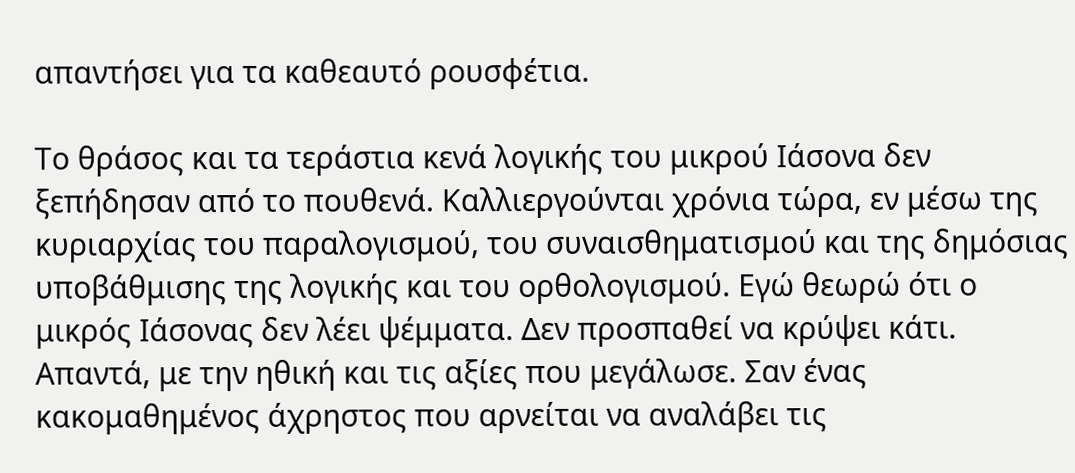απαντήσει για τα καθεαυτό ρουσφέτια.

Το θράσος και τα τεράστια κενά λογικής του μικρού Ιάσονα δεν ξεπήδησαν από το πουθενά. Καλλιεργούνται χρόνια τώρα, εν μέσω της κυριαρχίας του παραλογισμού, του συναισθηματισμού και της δημόσιας υποβάθμισης της λογικής και του ορθολογισμού. Εγώ θεωρώ ότι ο μικρός Ιάσονας δεν λέει ψέμματα. Δεν προσπαθεί να κρύψει κάτι. Απαντά, με την ηθική και τις αξίες που μεγάλωσε. Σαν ένας κακομαθημένος άχρηστος που αρνείται να αναλάβει τις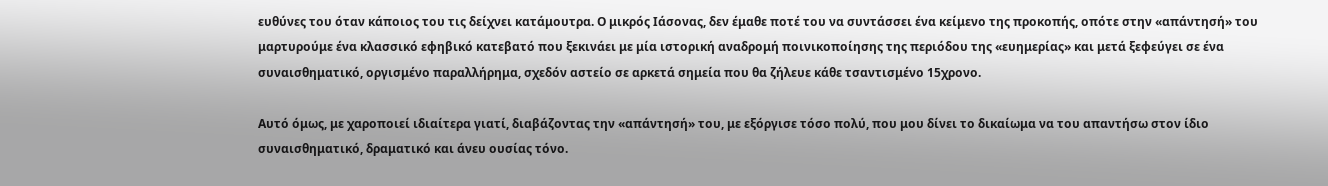ευθύνες του όταν κάποιος του τις δείχνει κατάμουτρα. Ο μικρός Ιάσονας, δεν έμαθε ποτέ του να συντάσσει ένα κείμενο της προκοπής, οπότε στην «απάντησή» του μαρτυρούμε ένα κλασσικό εφηβικό κατεβατό που ξεκινάει με μία ιστορική αναδρομή ποινικοποίησης της περιόδου της «ευημερίας» και μετά ξεφεύγει σε ένα συναισθηματικό, οργισμένο παραλλήρημα, σχεδόν αστείο σε αρκετά σημεία που θα ζήλευε κάθε τσαντισμένο 15χρονο.

Αυτό όμως, με χαροποιεί ιδιαίτερα γιατί, διαβάζοντας την «απάντησή» του, με εξόργισε τόσο πολύ, που μου δίνει το δικαίωμα να του απαντήσω στον ίδιο συναισθηματικό, δραματικό και άνευ ουσίας τόνο.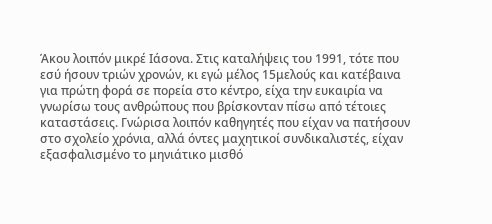Άκου λοιπόν μικρέ Ιάσονα. Στις καταλήψεις του 1991, τότε που εσύ ήσουν τριών χρονών, κι εγώ μέλος 15μελούς και κατέβαινα για πρώτη φορά σε πορεία στο κέντρο, είχα την ευκαιρία να γνωρίσω τους ανθρώπους που βρίσκονταν πίσω από τέτοιες καταστάσεις. Γνώρισα λοιπόν καθηγητές που είχαν να πατήσουν στο σχολείο χρόνια, αλλά όντες μαχητικοί συνδικαλιστές, είχαν εξασφαλισμένο το μηνιάτικο μισθό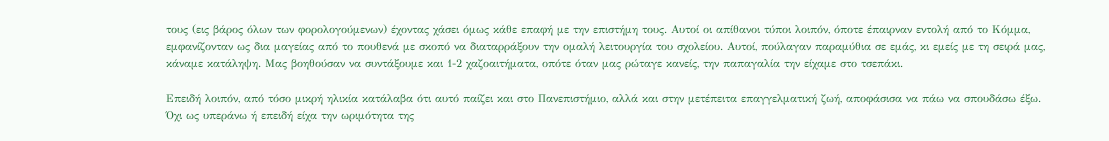τους (εις βάρος όλων των φορολογούμενων) έχοντας χάσει όμως κάθε επαφή με την επιστήμη τους. Αυτοί οι απίθανοι τύποι λοιπόν, όποτε έπαιρναν εντολή από το Κόμμα, εμφανίζονταν ως δια μαγείας από το πουθενά με σκοπό να διαταρράξουν την ομαλή λειτουργία του σχολείου. Αυτοί, πούλαγαν παραμύθια σε εμάς, κι εμείς με τη σειρά μας, κάναμε κατάληψη. Μας βοηθούσαν να συντάξουμε και 1-2 χαζοαιτήματα, οπότε όταν μας ρώταγε κανείς, την παπαγαλία την είχαμε στο τσεπάκι.

Επειδή λοιπόν, από τόσο μικρή ηλικία κατάλαβα ότι αυτό παίζει και στο Πανεπιστήμιο, αλλά και στην μετέπειτα επαγγελματική ζωή, αποφάσισα να πάω να σπουδάσω έξω. Όχι ως υπεράνω ή επειδή είχα την ωριμότητα της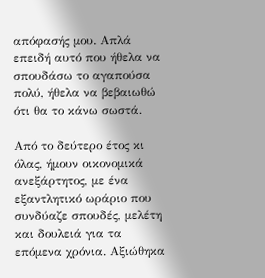απόφασής μου. Απλά επειδή αυτό που ήθελα να σπουδάσω το αγαπούσα πολύ, ήθελα να βεβαιωθώ ότι θα το κάνω σωστά.

Από το δεύτερο έτος κι όλας, ήμουν οικονομικά ανεξάρτητος, με ένα εξαντλητικό ωράριο που συνδύαζε σπουδές, μελέτη και δουλειά για τα επόμενα χρόνια. Αξιώθηκα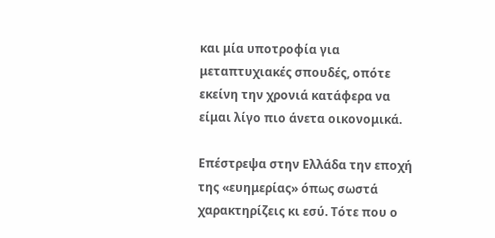και μία υποτροφία για μεταπτυχιακές σπουδές, οπότε εκείνη την χρονιά κατάφερα να είμαι λίγο πιο άνετα οικονομικά.

Επέστρεψα στην Ελλάδα την εποχή της «ευημερίας» όπως σωστά χαρακτηρίζεις κι εσύ. Τότε που ο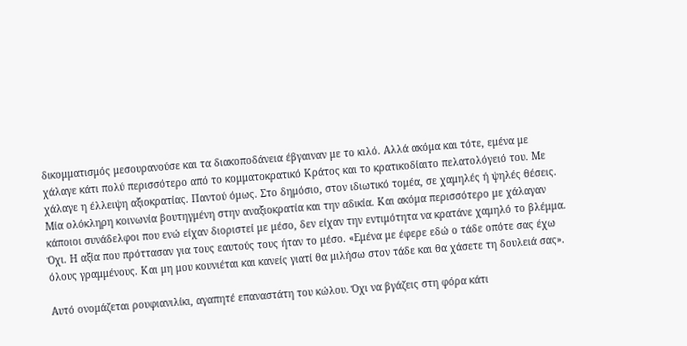δικομματισμός μεσουρανούσε και τα διακοποδάνεια έβγαιναν με το κιλό. Αλλά ακόμα και τότε, εμένα με χάλαγε κάτι πολύ περισσότερο από το κομματοκρατικό Κράτος και το κρατικοδίαιτο πελατολόγειό του. Με χάλαγε η έλλειψη αξιοκρατίας. Παντού όμως. Στο δημόσιο, στον ιδιωτικό τομέα, σε χαμηλές ή ψηλές θέσεις. Μία ολόκληρη κοινωνία βουτηγμένη στην αναξιοκρατία και την αδικία. Και ακόμα περισσότερο με χάλαγαν κάποιοι συνάδελφοι που ενώ είχαν διοριστεί με μέσο, δεν είχαν την εντιμότητα να κρατάνε χαμηλό το βλέμμα. Όχι. Η αξία που πρόττασαν για τους εαυτούς τους ήταν το μέσο. «Εμένα με έφερε εδώ ο τάδε οπότε σας έχω όλους γραμμένους. Και μη μου κουνιέται και κανείς γιατί θα μιλήσω στον τάδε και θα χάσετε τη δουλειά σας».

Αυτό ονομάζεται ρουφιανιλίκι, αγαπητέ επαναστάτη του κώλου. Όχι να βγάζεις στη φόρα κάτι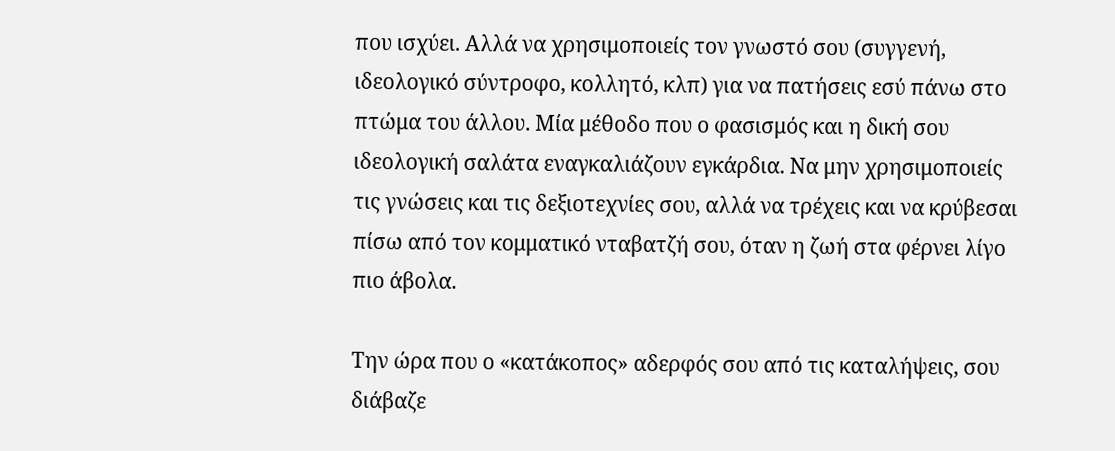που ισχύει. Αλλά να χρησιμοποιείς τον γνωστό σου (συγγενή, ιδεολογικό σύντροφο, κολλητό, κλπ) για να πατήσεις εσύ πάνω στο πτώμα του άλλου. Μία μέθοδο που ο φασισμός και η δική σου ιδεολογική σαλάτα εναγκαλιάζουν εγκάρδια. Να μην χρησιμοποιείς τις γνώσεις και τις δεξιοτεχνίες σου, αλλά να τρέχεις και να κρύβεσαι πίσω από τον κομματικό νταβατζή σου, όταν η ζωή στα φέρνει λίγο πιο άβολα.

Την ώρα που ο «κατάκοπος» αδερφός σου από τις καταλήψεις, σου διάβαζε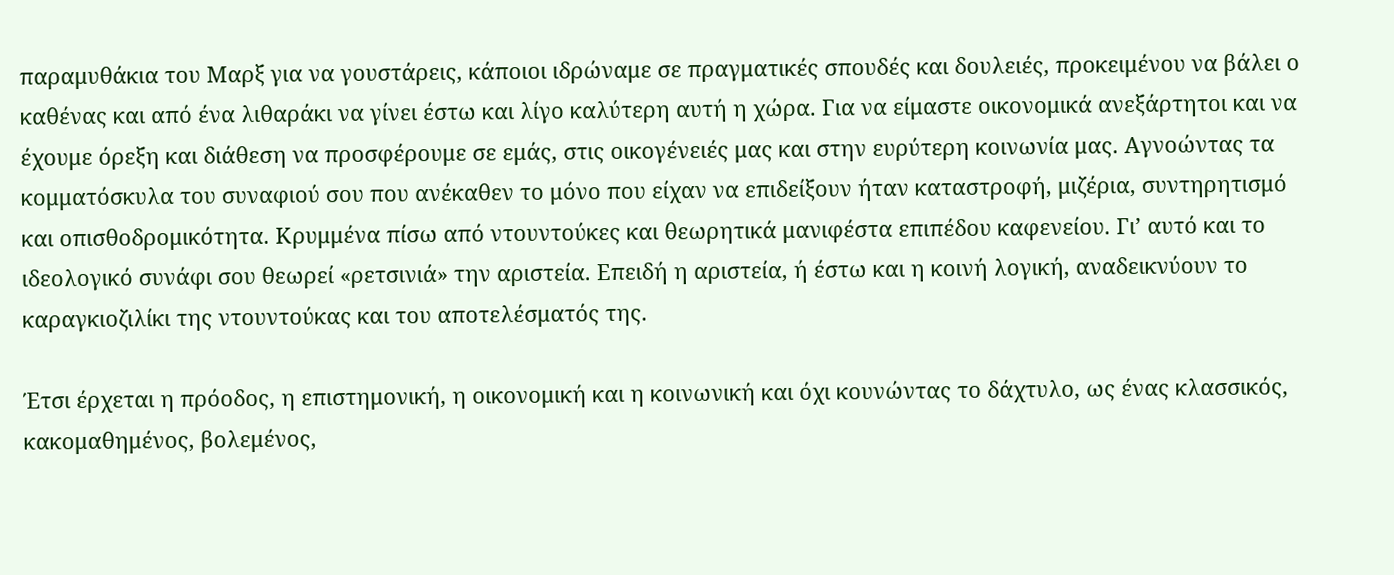παραμυθάκια του Μαρξ για να γουστάρεις, κάποιοι ιδρώναμε σε πραγματικές σπουδές και δουλειές, προκειμένου να βάλει ο καθένας και από ένα λιθαράκι να γίνει έστω και λίγο καλύτερη αυτή η χώρα. Για να είμαστε οικονομικά ανεξάρτητοι και να έχουμε όρεξη και διάθεση να προσφέρουμε σε εμάς, στις οικογένειές μας και στην ευρύτερη κοινωνία μας. Αγνοώντας τα κομματόσκυλα του συναφιού σου που ανέκαθεν το μόνο που είχαν να επιδείξουν ήταν καταστροφή, μιζέρια, συντηρητισμό και οπισθοδρομικότητα. Κρυμμένα πίσω από ντουντούκες και θεωρητικά μανιφέστα επιπέδου καφενείου. Γι’ αυτό και το ιδεολογικό συνάφι σου θεωρεί «ρετσινιά» την αριστεία. Επειδή η αριστεία, ή έστω και η κοινή λογική, αναδεικνύουν το καραγκιοζιλίκι της ντουντούκας και του αποτελέσματός της.

Έτσι έρχεται η πρόοδος, η επιστημονική, η οικονομική και η κοινωνική και όχι κουνώντας το δάχτυλο, ως ένας κλασσικός, κακομαθημένος, βολεμένος,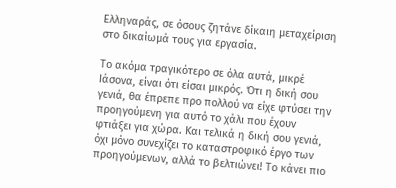Ελληναράς, σε όσους ζητάνε δίκαιη μεταχείριση στο δικαίωμά τους για εργασία.

Το ακόμα τραγικότερο σε όλα αυτά, μικρέ Ιάσονα, είναι ότι είσαι μικρός. Ότι η δική σου γενιά, θα έπρεπε προ πολλού να είχε φτύσει την προηγούμενη για αυτό το χάλι που έχουν φτιάξει για χώρα. Και τελικά η δική σου γενιά, όχι μόνο συνεχίζει το καταστροφικό έργο των προηγούμενων, αλλά το βελτιώνει! Το κάνει πιο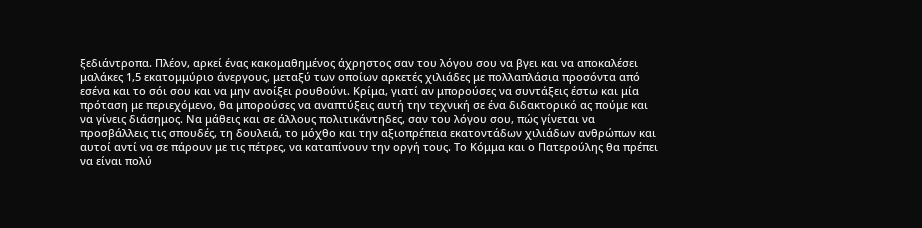ξεδιάντροπα. Πλέον, αρκεί ένας κακομαθημένος άχρηστος σαν του λόγου σου να βγει και να αποκαλέσει μαλάκες 1,5 εκατομμύριο άνεργους, μεταξύ των οποίων αρκετές χιλιάδες με πολλαπλάσια προσόντα από εσένα και το σόι σου και να μην ανοίξει ρουθούνι. Κρίμα, γιατί αν μπορούσες να συντάξεις έστω και μία πρόταση με περιεχόμενο, θα μπορούσες να αναπτύξεις αυτή την τεχνική σε ένα διδακτορικό ας πούμε και να γίνεις διάσημος. Να μάθεις και σε άλλους πολιτικάντηδες, σαν του λόγου σου, πώς γίνεται να προσβάλλεις τις σπουδές, τη δουλειά, το μόχθο και την αξιοπρέπεια εκατοντάδων χιλιάδων ανθρώπων και αυτοί αντί να σε πάρουν με τις πέτρες, να καταπίνουν την οργή τους. Το Κόμμα και ο Πατερούλης θα πρέπει να είναι πολύ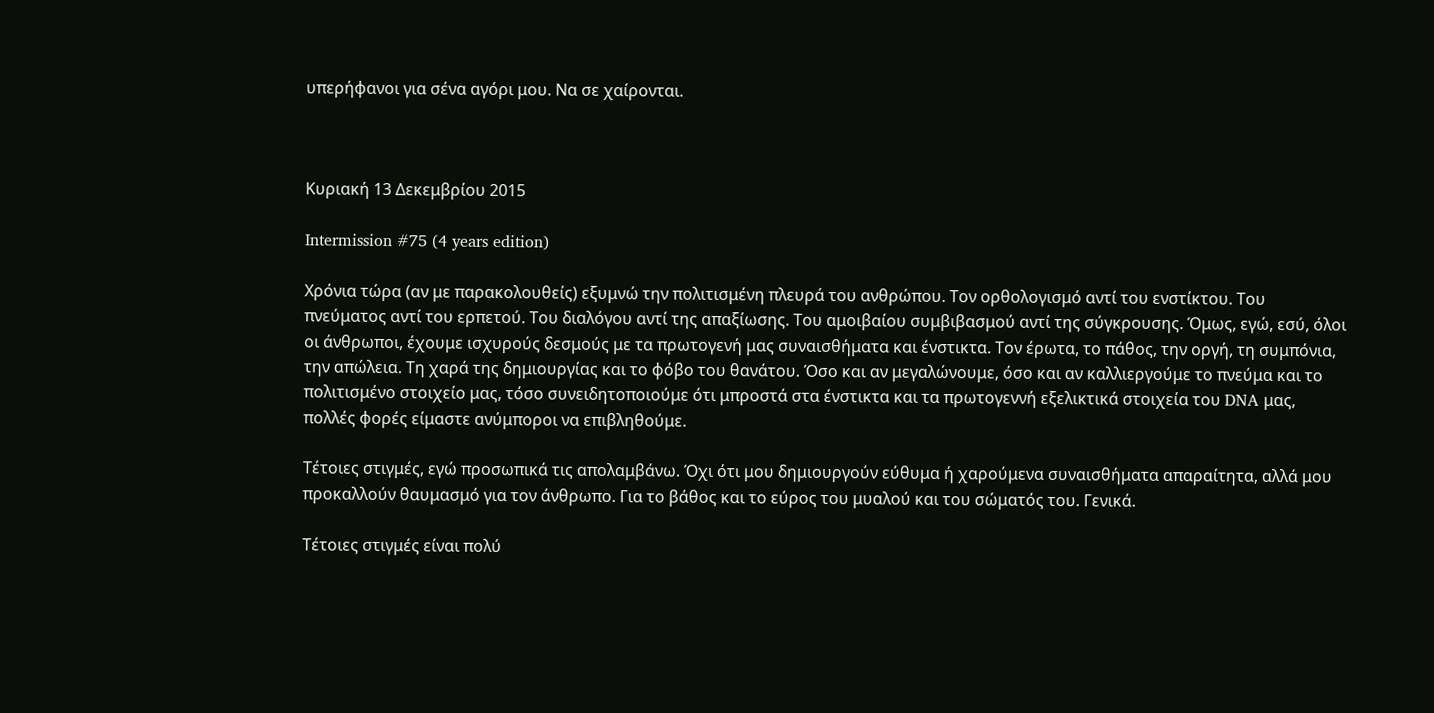υπερήφανοι για σένα αγόρι μου. Να σε χαίρονται.



Κυριακή 13 Δεκεμβρίου 2015

Intermission #75 (4 years edition)

Χρόνια τώρα (αν με παρακολουθείς) εξυμνώ την πολιτισμένη πλευρά του ανθρώπου. Τον ορθολογισμό αντί του ενστίκτου. Του πνεύματος αντί του ερπετού. Του διαλόγου αντί της απαξίωσης. Του αμοιβαίου συμβιβασμού αντί της σύγκρουσης. Όμως, εγώ, εσύ, όλοι οι άνθρωποι, έχουμε ισχυρούς δεσμούς με τα πρωτογενή μας συναισθήματα και ένστικτα. Τον έρωτα, το πάθος, την οργή, τη συμπόνια, την απώλεια. Τη χαρά της δημιουργίας και το φόβο του θανάτου. Όσο και αν μεγαλώνουμε, όσο και αν καλλιεργούμε το πνεύμα και το πολιτισμένο στοιχείο μας, τόσο συνειδητοποιούμε ότι μπροστά στα ένστικτα και τα πρωτογεννή εξελικτικά στοιχεία του DNA μας, πολλές φορές είμαστε ανύμποροι να επιβληθούμε.

Τέτοιες στιγμές, εγώ προσωπικά τις απολαμβάνω. Όχι ότι μου δημιουργούν εύθυμα ή χαρούμενα συναισθήματα απαραίτητα, αλλά μου προκαλλούν θαυμασμό για τον άνθρωπο. Για το βάθος και το εύρος του μυαλού και του σώματός του. Γενικά.

Τέτοιες στιγμές είναι πολύ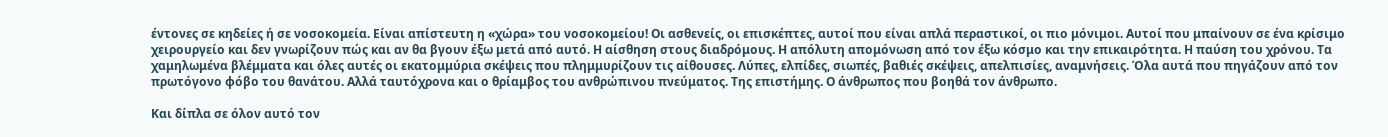έντονες σε κηδείες ή σε νοσοκομεία. Είναι απίστευτη η «χώρα» του νοσοκομείου! Οι ασθενείς, οι επισκέπτες, αυτοί που είναι απλά περαστικοί, οι πιο μόνιμοι. Αυτοί που μπαίνουν σε ένα κρίσιμο χειρουργείο και δεν γνωρίζουν πώς και αν θα βγουν έξω μετά από αυτό. Η αίσθηση στους διαδρόμους. Η απόλυτη απομόνωση από τον έξω κόσμο και την επικαιρότητα. Η παύση του χρόνου. Τα χαμηλωμένα βλέμματα και όλες αυτές οι εκατομμύρια σκέψεις που πλημμυρίζουν τις αίθουσες. Λύπες, ελπίδες, σιωπές, βαθιές σκέψεις, απελπισίες, αναμνήσεις. Όλα αυτά που πηγάζουν από τον πρωτόγονο φόβο του θανάτου. Αλλά ταυτόχρονα και ο θρίαμβος του ανθρώπινου πνεύματος. Της επιστήμης. Ο άνθρωπος που βοηθά τον άνθρωπο.

Και δίπλα σε όλον αυτό τον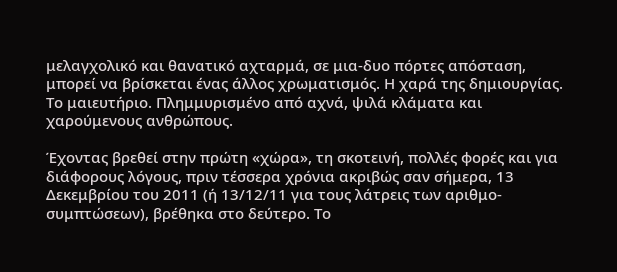μελαγχολικό και θανατικό αχταρμά, σε μια-δυο πόρτες απόσταση, μπορεί να βρίσκεται ένας άλλος χρωματισμός. Η χαρά της δημιουργίας. Το μαιευτήριο. Πλημμυρισμένο από αχνά, ψιλά κλάματα και χαρούμενους ανθρώπους.

Έχοντας βρεθεί στην πρώτη «χώρα», τη σκοτεινή, πολλές φορές και για διάφορους λόγους, πριν τέσσερα χρόνια ακριβώς σαν σήμερα, 13 Δεκεμβρίου του 2011 (ή 13/12/11 για τους λάτρεις των αριθμο-συμπτώσεων), βρέθηκα στο δεύτερο. Το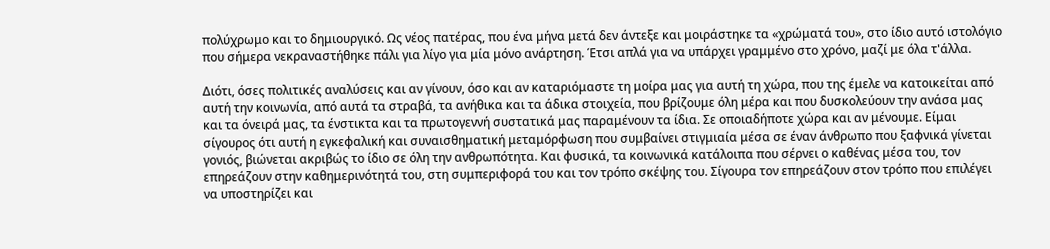πολύχρωμο και το δημιουργικό. Ως νέος πατέρας, που ένα μήνα μετά δεν άντεξε και μοιράστηκε τα «χρώματά του», στο ίδιο αυτό ιστολόγιο που σήμερα νεκραναστήθηκε πάλι για λίγο για μία μόνο ανάρτηση. Έτσι απλά για να υπάρχει γραμμένο στο χρόνο, μαζί με όλα τ'άλλα.

Διότι, όσες πολιτικές αναλύσεις και αν γίνουν, όσο και αν καταριόμαστε τη μοίρα μας για αυτή τη χώρα, που της έμελε να κατοικείται από αυτή την κοινωνία, από αυτά τα στραβά, τα ανήθικα και τα άδικα στοιχεία, που βρίζουμε όλη μέρα και που δυσκολεύουν την ανάσα μας και τα όνειρά μας, τα ένστικτα και τα πρωτογεννή συστατικά μας παραμένουν τα ίδια. Σε οποιαδήποτε χώρα και αν μένουμε. Είμαι σίγουρος ότι αυτή η εγκεφαλική και συναισθηματική μεταμόρφωση που συμβαίνει στιγμιαία μέσα σε έναν άνθρωπο που ξαφνικά γίνεται γονιός, βιώνεται ακριβώς το ίδιο σε όλη την ανθρωπότητα. Και φυσικά, τα κοινωνικά κατάλοιπα που σέρνει ο καθένας μέσα του, τον επηρεάζουν στην καθημερινότητά του, στη συμπεριφορά του και τον τρόπο σκέψης του. Σίγουρα τον επηρεάζουν στον τρόπο που επιλέγει να υποστηρίζει και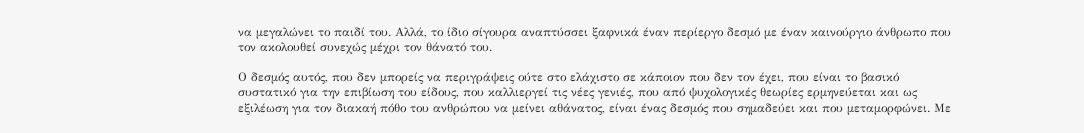να μεγαλώνει το παιδί του. Αλλά, το ίδιο σίγουρα αναπτύσσει ξαφνικά έναν περίεργο δεσμό με έναν καινούργιο άνθρωπο που τον ακολουθεί συνεχώς μέχρι τον θάνατό του.

Ο δεσμός αυτός, που δεν μπορείς να περιγράψεις ούτε στο ελάχιστο σε κάποιον που δεν τον έχει, που είναι το βασικό συστατικό για την επιβίωση του είδους, που καλλιεργεί τις νέες γενιές, που από ψυχολογικές θεωρίες ερμηνεύεται και ως εξιλέωση για τον διακαή πόθο του ανθρώπου να μείνει αθάνατος, είναι ένας δεσμός που σημαδεύει και που μεταμορφώνει. Με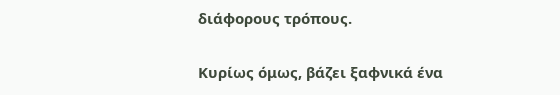διάφορους τρόπους.

Κυρίως όμως, βάζει ξαφνικά ένα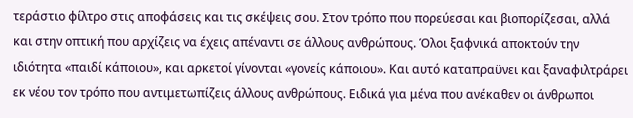τεράστιο φίλτρο στις αποφάσεις και τις σκέψεις σου. Στον τρόπο που πορεύεσαι και βιοπορίζεσαι, αλλά και στην οπτική που αρχίζεις να έχεις απέναντι σε άλλους ανθρώπους. Όλοι ξαφνικά αποκτούν την ιδιότητα «παιδί κάποιου», και αρκετοί γίνονται «γονείς κάποιου». Και αυτό καταπραϋνει και ξαναφιλτράρει εκ νέου τον τρόπο που αντιμετωπίζεις άλλους ανθρώπους. Ειδικά για μένα που ανέκαθεν οι άνθρωποι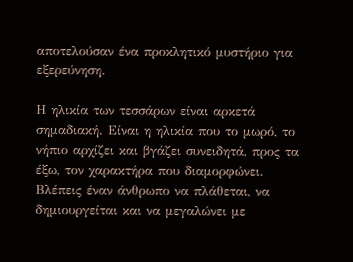αποτελούσαν ένα προκλητικό μυστήριο για εξερεύνηση.

Η ηλικία των τεσσάρων είναι αρκετά σημαδιακή. Είναι η ηλικία που το μωρό, το νήπιο αρχίζει και βγάζει συνειδητά, προς τα έξω, τον χαρακτήρα που διαμορφώνει. Βλέπεις έναν άνθρωπο να πλάθεται, να δημιουργείται και να μεγαλώνει με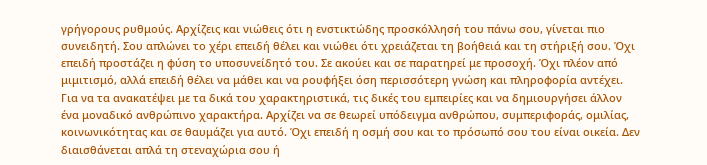γρήγορους ρυθμούς. Αρχίζεις και νιώθεις ότι η ενστικτώδης προσκόλλησή του πάνω σου, γίνεται πιο συνειδητή. Σου απλώνει το χέρι επειδή θέλει και νιώθει ότι χρειάζεται τη βοήθειά και τη στήριξή σου. Όχι επειδή προστάζει η φύση το υποσυνείδητό του. Σε ακούει και σε παρατηρεί με προσοχή. Όχι πλέον από μιμιτισμό, αλλά επειδή θέλει να μάθει και να ρουφήξει όση περισσότερη γνώση και πληροφορία αντέχει. Για να τα ανακατέψει με τα δικά του χαρακτηριστικά, τις δικές του εμπειρίες και να δημιουργήσει άλλον ένα μοναδικό ανθρώπινο χαρακτήρα. Αρχίζει να σε θεωρεί υπόδειγμα ανθρώπου, συμπεριφοράς, ομιλίας, κοινωνικότητας και σε θαυμάζει για αυτό. Όχι επειδή η οσμή σου και το πρόσωπό σου του είναι οικεία. Δεν διαισθάνεται απλά τη στεναχώρια σου ή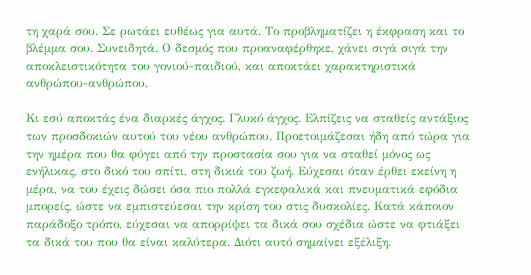τη χαρά σου. Σε ρωτάει ευθέως για αυτά. Το προβληματίζει η έκφραση και το βλέμμα σου. Συνειδητά. Ο δεσμός που προαναφέρθηκε, χάνει σιγά σιγά την αποκλειστικότητα του γονιού-παιδιού, και αποκτάει χαρακτηριστικά ανθρώπου-ανθρώπου.

Κι εσύ αποκτάς ένα διαρκές άγχος. Γλυκό άγχος. Ελπίζεις να σταθείς αντάξιος των προσδοκιών αυτού του νέου ανθρώπου. Προετοιμάζεσαι ήδη από τώρα για την ημέρα που θα φύγει από την προστασία σου για να σταθεί μόνος ως ενήλικας, στο δικό του σπίτι, στη δικιά του ζωή. Εύχεσαι όταν έρθει εκείνη η μέρα, να του έχεις δώσει όσα πιο πολλά εγκεφαλικά και πνευματικά εφόδια μπορείς, ώστε να εμπιστεύεσαι την κρίση του στις δυσκολίες. Κατά κάποιον παράδοξο τρόπο, εύχεσαι να απορρίψει τα δικά σου σχέδια ώστε να φτιάξει τα δικά του που θα είναι καλύτερα. Διότι αυτό σημαίνει εξέλιξη.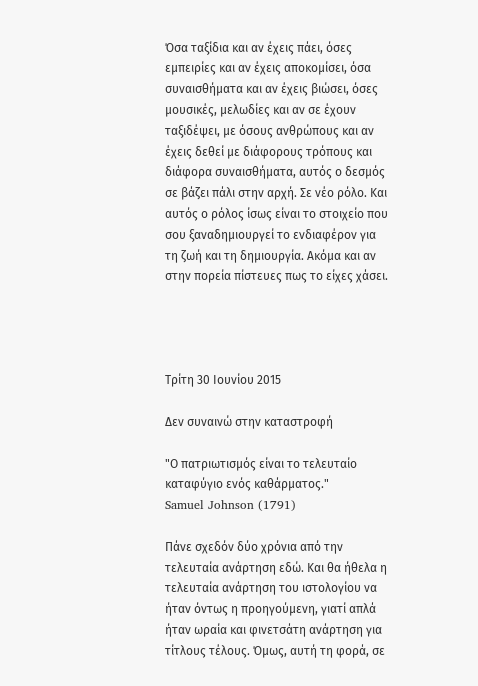Όσα ταξίδια και αν έχεις πάει, όσες εμπειρίες και αν έχεις αποκομίσει, όσα συναισθήματα και αν έχεις βιώσει, όσες μουσικές, μελωδίες και αν σε έχουν ταξιδέψει, με όσους ανθρώπους και αν έχεις δεθεί με διάφορους τρόπους και διάφορα συναισθήματα, αυτός ο δεσμός σε βάζει πάλι στην αρχή. Σε νέο ρόλο. Και αυτός ο ρόλος ίσως είναι το στοιχείο που σου ξαναδημιουργεί το ενδιαφέρον για τη ζωή και τη δημιουργία. Ακόμα και αν στην πορεία πίστευες πως το είχες χάσει.




Τρίτη 30 Ιουνίου 2015

Δεν συναινώ στην καταστροφή

"Ο πατριωτισμός είναι το τελευταίο καταφύγιο ενός καθάρματος."
Samuel Johnson (1791)

Πάνε σχεδόν δύο χρόνια από την τελευταία ανάρτηση εδώ. Και θα ήθελα η τελευταία ανάρτηση του ιστολογίου να ήταν όντως η προηγούμενη, γιατί απλά ήταν ωραία και φινετσάτη ανάρτηση για τίτλους τέλους. Όμως, αυτή τη φορά, σε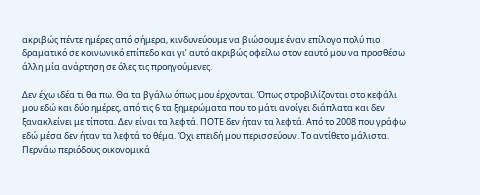ακριβώς πέντε ημέρες από σήμερα, κινδυνεύουμε να βιώσουμε έναν επίλογο πολύ πιο δραματικό σε κοινωνικό επίπεδο και γι’ αυτό ακριβώς οφείλω στον εαυτό μου να προσθέσω άλλη μία ανάρτηση σε όλες τις προηγούμενες.

Δεν έχω ιδέα τι θα πω. Θα τα βγάλω όπως μου έρχονται. Όπως στροβιλίζονται στο κεφάλι μου εδώ και δύο ημέρες, από τις 6 τα ξημερώματα που το μάτι ανοίγει διάπλατα και δεν ξανακλείνει με τίποτα. Δεν είναι τα λεφτά. ΠΟΤΕ δεν ήταν τα λεφτά. Από το 2008 που γράφω εδώ μέσα δεν ήταν τα λεφτά το θέμα. Όχι επειδή μου περισσεύουν. Το αντίθετο μάλιστα. Περνάω περιόδους οικονομικά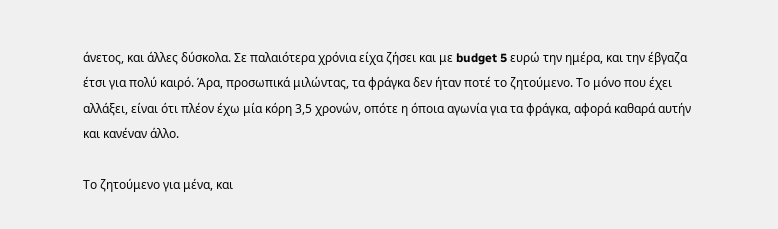άνετος, και άλλες δύσκολα. Σε παλαιότερα χρόνια είχα ζήσει και με budget 5 ευρώ την ημέρα, και την έβγαζα έτσι για πολύ καιρό. Άρα, προσωπικά μιλώντας, τα φράγκα δεν ήταν ποτέ το ζητούμενο. Το μόνο που έχει αλλάξει, είναι ότι πλέον έχω μία κόρη 3,5 χρονών, οπότε η όποια αγωνία για τα φράγκα, αφορά καθαρά αυτήν και κανέναν άλλο.

Το ζητούμενο για μένα, και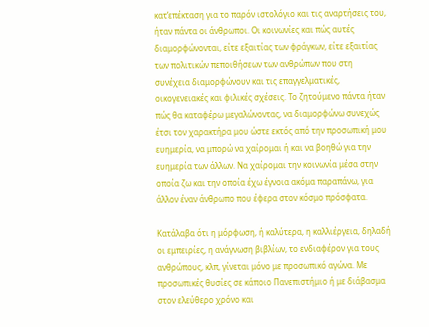κατ’επέκταση για το παρόν ιστολόγιο και τις αναρτήσεις του, ήταν πάντα οι άνθρωποι. Οι κοινωνίες και πώς αυτές διαμορφώνονται, είτε εξαιτίας των φράγκων, είτε εξαιτίας των πολιτικών πεποιθήσεων των ανθρώπων που στη συνέχεια διαμορφώνουν και τις επαγγελματικές, οικογενειακές και φιλικές σχέσεις. Το ζητούμενο πάντα ήταν πώς θα καταφέρω μεγαλώνοντας, να διαμορφώνω συνεχώς έτσι τον χαρακτήρα μου ώστε εκτός από την προσωπική μου ευημερία, να μπορώ να χαίρομαι ή και να βοηθώ για την ευημερία των άλλων. Να χαίρομαι την κοινωνία μέσα στην οποία ζω και την οποία έχω έγνοια ακόμα παραπάνω, για άλλον έναν άνθρωπο που έφερα στον κόσμο πρόσφατα.

Κατάλαβα ότι η μόρφωση, ή καλύτερα, η καλλιέργεια, δηλαδή οι εμπειρίες, η ανάγνωση βιβλίων, το ενδιαφέρον για τους ανθρώπους, κλπ, γίνεται μόνο με προσωπικό αγώνα. Με προσωπικές θυσίες σε κάποιο Πανεπιστήμιο ή με διάβασμα στον ελεύθερο χρόνο και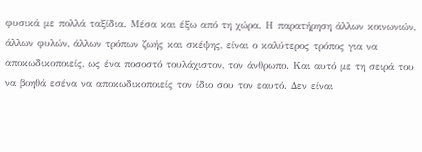φυσικά με πολλά ταξίδια. Μέσα και έξω από τη χώρα. Η παρατήρηση άλλων κοινωνιών, άλλων φυλών, άλλων τρόπων ζωής και σκέψης, είναι ο καλύτερος τρόπος για να αποκωδικοποιείς, ως ένα ποσοστό τουλάχιστον, τον άνθρωπο. Και αυτό με τη σειρά του να βοηθά εσένα να αποκωδικοποιείς τον ίδιο σου τον εαυτό. Δεν είναι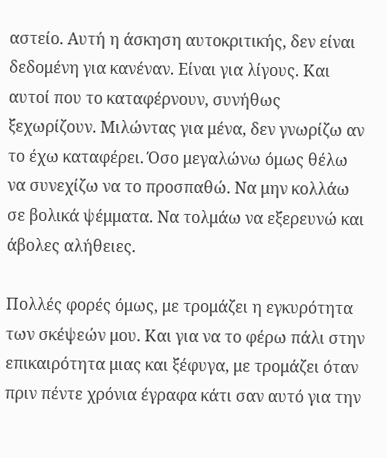αστείο. Αυτή η άσκηση αυτοκριτικής, δεν είναι δεδομένη για κανέναν. Είναι για λίγους. Και αυτοί που το καταφέρνουν, συνήθως ξεχωρίζουν. Μιλώντας για μένα, δεν γνωρίζω αν το έχω καταφέρει. Όσο μεγαλώνω όμως θέλω να συνεχίζω να το προσπαθώ. Να μην κολλάω σε βολικά ψέμματα. Να τολμάω να εξερευνώ και άβολες αλήθειες.

Πολλές φορές όμως, με τρομάζει η εγκυρότητα των σκέψεών μου. Και για να το φέρω πάλι στην επικαιρότητα μιας και ξέφυγα, με τρομάζει όταν πριν πέντε χρόνια έγραφα κάτι σαν αυτό για την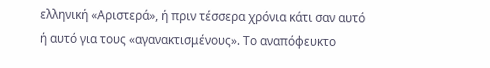ελληνική «Αριστερά», ή πριν τέσσερα χρόνια κάτι σαν αυτό ή αυτό για τους «αγανακτισμένους». Το αναπόφευκτο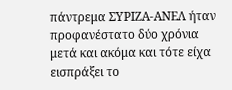πάντρεμα ΣΥΡΙΖΑ-ΑΝΕΛ ήταν προφανέστατο δύο χρόνια μετά και ακόμα και τότε είχα εισπράξει το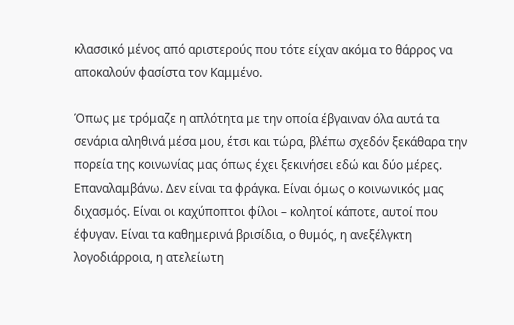κλασσικό μένος από αριστερούς που τότε είχαν ακόμα το θάρρος να αποκαλούν φασίστα τον Καμμένο.

Όπως με τρόμαζε η απλότητα με την οποία έβγαιναν όλα αυτά τα σενάρια αληθινά μέσα μου, έτσι και τώρα, βλέπω σχεδόν ξεκάθαρα την πορεία της κοινωνίας μας όπως έχει ξεκινήσει εδώ και δύο μέρες. Επαναλαμβάνω. Δεν είναι τα φράγκα. Είναι όμως ο κοινωνικός μας διχασμός. Είναι οι καχύποπτοι φίλοι – κολητοί κάποτε, αυτοί που έφυγαν. Είναι τα καθημερινά βρισίδια, ο θυμός, η ανεξέλγκτη λογοδιάρροια, η ατελείωτη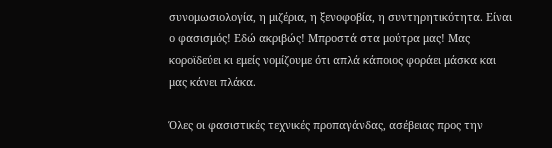συνομωσιολογία, η μιζέρια, η ξενοφοβία, η συντηρητικότητα. Είναι ο φασισμός! Εδώ ακριβώς! Μπροστά στα μούτρα μας! Μας κοροϊδεύει κι εμείς νομίζουμε ότι απλά κάποιος φοράει μάσκα και μας κάνει πλάκα.

Όλες οι φασιστικές τεχνικές προπαγάνδας, ασέβειας προς την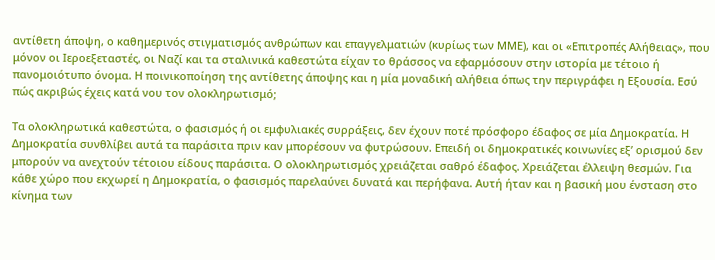αντίθετη άποψη, ο καθημερινός στιγματισμός ανθρώπων και επαγγελματιών (κυρίως των ΜΜΕ), και οι «Επιτροπές Αλήθειας», που μόνον οι Ιεροεξεταστές, οι Ναζί και τα σταλινικά καθεστώτα είχαν το θράσσος να εφαρμόσουν στην ιστορία με τέτοιο ή πανομοιότυπο όνομα. Η ποινικοποίηση της αντίθετης άποψης και η μία μοναδική αλήθεια όπως την περιγράφει η Εξουσία. Εσύ πώς ακριβώς έχεις κατά νου τον ολοκληρωτισμό;

Τα ολοκληρωτικά καθεστώτα, ο φασισμός ή οι εμφυλιακές συρράξεις, δεν έχουν ποτέ πρόσφορο έδαφος σε μία Δημοκρατία. Η Δημοκρατία συνθλίβει αυτά τα παράσιτα πριν καν μπορέσουν να φυτρώσουν. Επειδή οι δημοκρατικές κοινωνίες εξ’ ορισμού δεν μπορούν να ανεχτούν τέτοιου είδους παράσιτα. Ο ολοκληρωτισμός χρειάζεται σαθρό έδαφος. Χρειάζεται έλλειψη θεσμών. Για κάθε χώρο που εκχωρεί η Δημοκρατία, ο φασισμός παρελαύνει δυνατά και περήφανα. Αυτή ήταν και η βασική μου ένσταση στο κίνημα των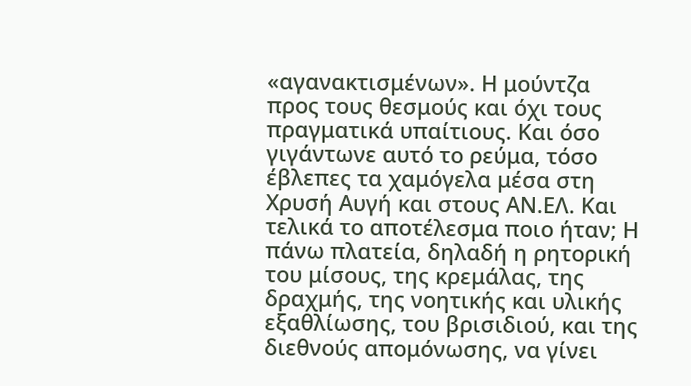«αγανακτισμένων». Η μούντζα προς τους θεσμούς και όχι τους πραγματικά υπαίτιους. Και όσο γιγάντωνε αυτό το ρεύμα, τόσο έβλεπες τα χαμόγελα μέσα στη Χρυσή Αυγή και στους ΑΝ.ΕΛ. Και τελικά το αποτέλεσμα ποιο ήταν; Η πάνω πλατεία, δηλαδή η ρητορική του μίσους, της κρεμάλας, της δραχμής, της νοητικής και υλικής εξαθλίωσης, του βρισιδιού, και της διεθνούς απομόνωσης, να γίνει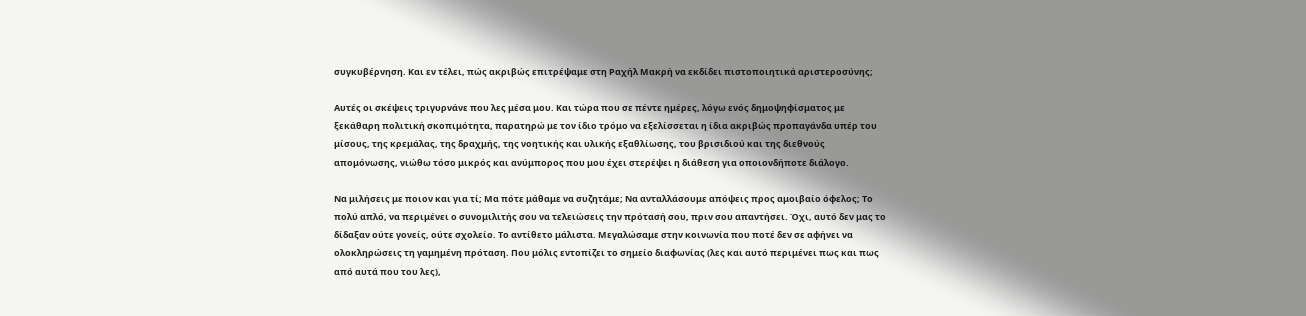συγκυβέρνηση. Και εν τέλει, πώς ακριβώς επιτρέψαμε στη Ραχήλ Μακρή να εκδίδει πιστοποιητικά αριστεροσύνης;

Αυτές οι σκέψεις τριγυρνάνε που λες μέσα μου. Και τώρα που σε πέντε ημέρες, λόγω ενός δημοψηφίσματος με ξεκάθαρη πολιτική σκοπιμότητα, παρατηρώ με τον ίδιο τρόμο να εξελίσσεται η ίδια ακριβώς προπαγάνδα υπέρ του μίσους, της κρεμάλας, της δραχμής, της νοητικής και υλικής εξαθλίωσης, του βρισιδιού και της διεθνούς απομόνωσης, νιώθω τόσο μικρός και ανύμπορος που μου έχει στερέψει η διάθεση για οποιονδήποτε διάλογο.

Να μιλήσεις με ποιον και για τί; Μα πότε μάθαμε να συζητάμε; Να ανταλλάσουμε απόψεις προς αμοιβαίο όφελος; Το πολύ απλό, να περιμένει ο συνομιλιτής σου να τελειώσεις την πρότασή σου, πριν σου απαντήσει. Όχι, αυτό δεν μας το δίδαξαν ούτε γονείς, ούτε σχολείο. Το αντίθετο μάλιστα. Μεγαλώσαμε στην κοινωνία που ποτέ δεν σε αφήνει να ολοκληρώσεις τη γαμημένη πρόταση. Που μόλις εντοπίζει το σημείο διαφωνίας (λες και αυτό περιμένει πως και πως από αυτά που του λες),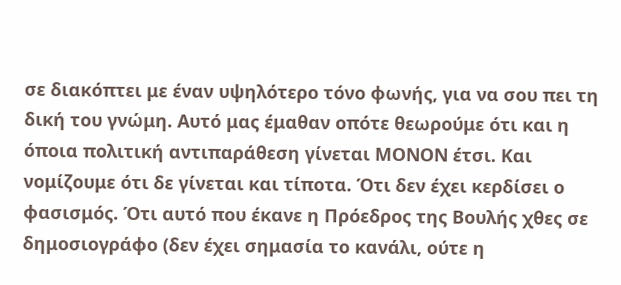σε διακόπτει με έναν υψηλότερο τόνο φωνής, για να σου πει τη δική του γνώμη. Αυτό μας έμαθαν οπότε θεωρούμε ότι και η όποια πολιτική αντιπαράθεση γίνεται ΜΟΝΟΝ έτσι. Και νομίζουμε ότι δε γίνεται και τίποτα. Ότι δεν έχει κερδίσει ο φασισμός. Ότι αυτό που έκανε η Πρόεδρος της Βουλής χθες σε δημοσιογράφο (δεν έχει σημασία το κανάλι, ούτε η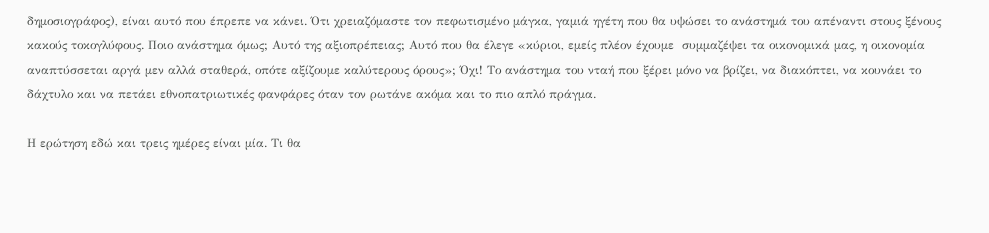δημοσιογράφος), είναι αυτό που έπρεπε να κάνει. Ότι χρειαζόμαστε τον πεφωτισμένο μάγκα, γαμιά ηγέτη που θα υψώσει το ανάστημά του απέναντι στους ξένους κακούς τοκογλύφους. Ποιο ανάστημα όμως; Αυτό της αξιοπρέπειας; Αυτό που θα έλεγε «κύριοι, εμείς πλέον έχουμε  συμμαζέψει τα οικονομικά μας, η οικονομία αναπτύσσεται αργά μεν αλλά σταθερά, οπότε αξίζουμε καλύτερους όρους»; Όχι! Το ανάστημα του νταή που ξέρει μόνο να βρίζει, να διακόπτει, να κουνάει το δάχτυλο και να πετάει εθνοπατριωτικές φανφάρες όταν τον ρωτάνε ακόμα και το πιο απλό πράγμα.

Η ερώτηση εδώ και τρεις ημέρες είναι μία. Τι θα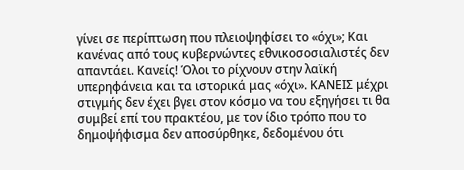γίνει σε περίπτωση που πλειοψηφίσει το «όχι»; Και κανένας από τους κυβερνώντες εθνικοσοσιαλιστές δεν απαντάει. Κανείς! Όλοι το ρίχνουν στην λαϊκή υπερηφάνεια και τα ιστορικά μας «όχι». ΚΑΝΕΙΣ μέχρι στιγμής δεν έχει βγει στον κόσμο να του εξηγήσει τι θα συμβεί επί του πρακτέου, με τον ίδιο τρόπο που το δημοψήφισμα δεν αποσύρθηκε, δεδομένου ότι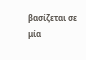βασίζεται σε μία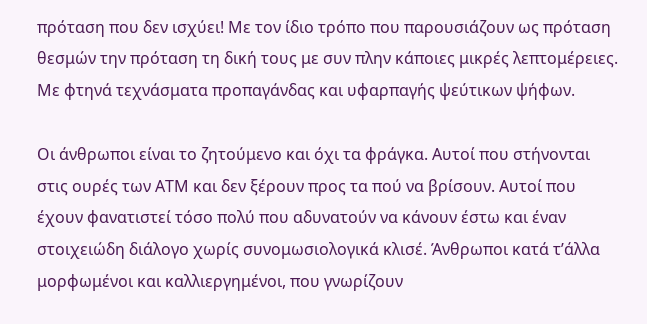πρόταση που δεν ισχύει! Με τον ίδιο τρόπο που παρουσιάζουν ως πρόταση θεσμών την πρόταση τη δική τους με συν πλην κάποιες μικρές λεπτομέρειες. Με φτηνά τεχνάσματα προπαγάνδας και υφαρπαγής ψεύτικων ψήφων.

Οι άνθρωποι είναι το ζητούμενο και όχι τα φράγκα. Αυτοί που στήνονται στις ουρές των ΑΤΜ και δεν ξέρουν προς τα πού να βρίσουν. Αυτοί που έχουν φανατιστεί τόσο πολύ που αδυνατούν να κάνουν έστω και έναν στοιχειώδη διάλογο χωρίς συνομωσιολογικά κλισέ. Άνθρωποι κατά τ’άλλα μορφωμένοι και καλλιεργημένοι, που γνωρίζουν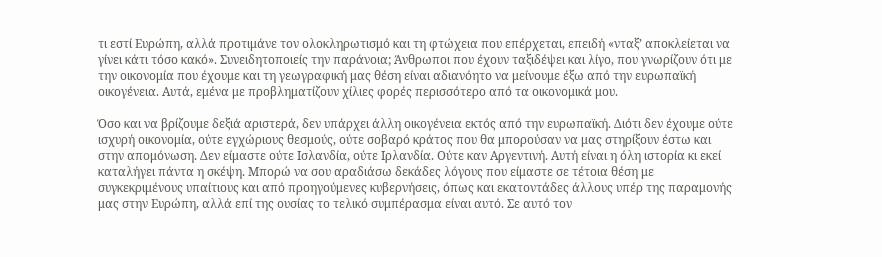τι εστί Ευρώπη, αλλά προτιμάνε τον ολοκληρωτισμό και τη φτώχεια που επέρχεται, επειδή «νταξ’ αποκλείεται να γίνει κάτι τόσο κακό». Συνειδητοποιείς την παράνοια; Άνθρωποι που έχουν ταξιδέψει και λίγο, που γνωρίζουν ότι με την οικονομία που έχουμε και τη γεωγραφική μας θέση είναι αδιανόητο να μείνουμε έξω από την ευρωπαϊκή οικογένεια. Αυτά, εμένα με προβληματίζουν χίλιες φορές περισσότερο από τα οικονομικά μου.

Όσο και να βρίζουμε δεξιά αριστερά, δεν υπάρχει άλλη οικογένεια εκτός από την ευρωπαϊκή. Διότι δεν έχουμε ούτε ισχυρή οικονομία, ούτε εγχώριους θεσμούς, ούτε σοβαρό κράτος που θα μπορούσαν να μας στηρίξουν έστω και στην απομόνωση. Δεν είμαστε ούτε Ισλανδία, ούτε Ιρλανδία. Ούτε καν Αργεντινή. Αυτή είναι η όλη ιστορία κι εκεί καταλήγει πάντα η σκέψη. Μπορώ να σου αραδιάσω δεκάδες λόγους που είμαστε σε τέτοια θέση με συγκεκριμένους υπαίτιους και από προηγούμενες κυβερνήσεις, όπως και εκατοντάδες άλλους υπέρ της παραμονής μας στην Ευρώπη, αλλά επί της ουσίας το τελικό συμπέρασμα είναι αυτό. Σε αυτό τον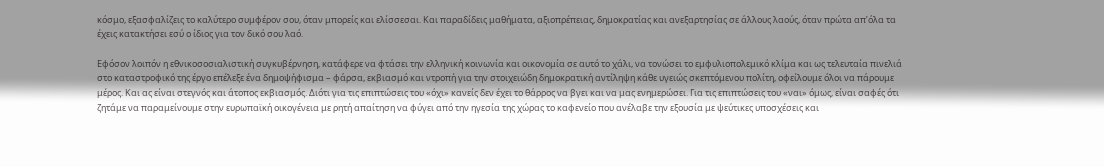κόσμο, εξασφαλίζεις το καλύτερο συμφέρον σου, όταν μπορείς και ελίσσεσαι. Και παραδίδεις μαθήματα, αξιοπρέπειας, δημοκρατίας και ανεξαρτησίας σε άλλους λαούς, όταν πρώτα απ’όλα τα έχεις κατακτήσει εσύ ο ίδιος για τον δικό σου λαό.

Εφόσον λοιπόν η εθνικοσοσιαλιστική συγκυβέρνηση, κατάφερε να φτάσει την ελληνική κοινωνία και οικονομία σε αυτό το χάλι, να τονώσει το εμφυλιοπολεμικό κλίμα και ως τελευταία πινελιά στο καταστροφικό της έργο επέλεξε ένα δημοψήφισμα – φάρσα, εκβιασμό και ντροπή για την στοιχειώδη δημοκρατική αντίληψη κάθε υγειώς σκεπτόμενου πολίτη, οφείλουμε όλοι να πάρουμε μέρος. Και ας είναι στεγνός και άτοπος εκβιασμός. Διότι για τις επιπτώσεις του «όχι» κανείς δεν έχει το θάρρος να βγει και να μας ενημερώσει. Για τις επιπτώσεις του «ναι» όμως, είναι σαφές ότι ζητάμε να παραμείνουμε στην ευρωπαϊκή οικογένεια με ρητή απαίτηση να φύγει από την ηγεσία της χώρας το καφενείο που ανέλαβε την εξουσία με ψεύτικες υποσχέσεις και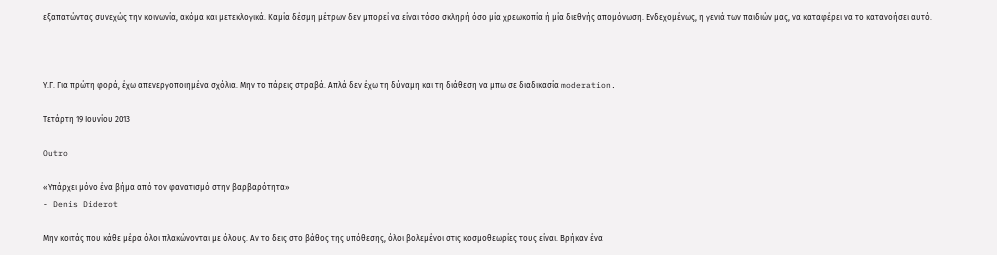εξαπατώντας συνεχώς την κοινωνία, ακόμα και μετεκλογικά. Καμία δέσμη μέτρων δεν μπορεί να είναι τόσο σκληρή όσο μία χρεωκοπία ή μία διεθνής απομόνωση. Ενδεχομένως, η γενιά των παιδιών μας, να καταφέρει να το κατανοήσει αυτό.



Υ.Γ. Για πρώτη φορά, έχω απενεργοποιημένα σχόλια. Μην το πάρεις στραβά. Απλά δεν έχω τη δύναμη και τη διάθεση να μπω σε διαδικασία moderation.

Τετάρτη 19 Ιουνίου 2013

Outro

«Υπάρχει μόνο ένα βήμα από τον φανατισμό στην βαρβαρότητα»
- Denis Diderot

Μην κοιτάς που κάθε μέρα όλοι πλακώνονται με όλους. Αν το δεις στο βάθος της υπόθεσης, όλοι βολεμένοι στις κοσμοθεωρίες τους είναι. Βρήκαν ένα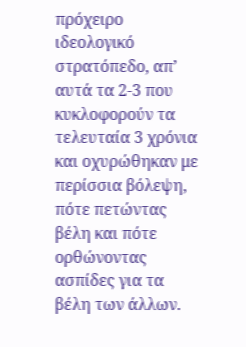πρόχειρο ιδεολογικό στρατόπεδο, απ’ αυτά τα 2-3 που κυκλοφορούν τα τελευταία 3 χρόνια και οχυρώθηκαν με περίσσια βόλεψη, πότε πετώντας βέλη και πότε ορθώνοντας ασπίδες για τα βέλη των άλλων.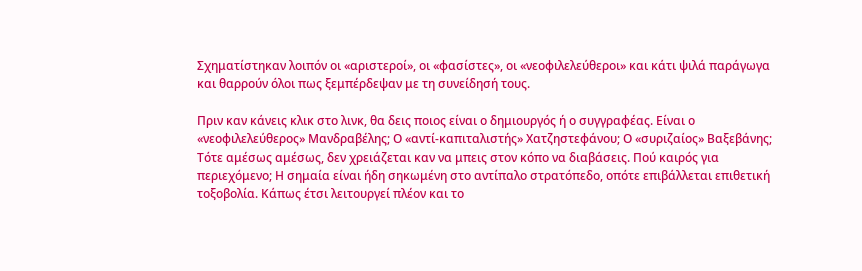Σχηματίστηκαν λοιπόν οι «αριστεροί», οι «φασίστες», οι «νεοφιλελεύθεροι» και κάτι ψιλά παράγωγα και θαρρούν όλοι πως ξεμπέρδεψαν με τη συνείδησή τους.

Πριν καν κάνεις κλικ στο λινκ, θα δεις ποιος είναι ο δημιουργός ή ο συγγραφέας. Είναι ο «νεοφιλελεύθερος» Μανδραβέλης; Ο «αντί-καπιταλιστής» Χατζηστεφάνου; Ο «συριζαίος» Βαξεβάνης; Τότε αμέσως αμέσως, δεν χρειάζεται καν να μπεις στον κόπο να διαβάσεις. Πού καιρός για περιεχόμενο; Η σημαία είναι ήδη σηκωμένη στο αντίπαλο στρατόπεδο, οπότε επιβάλλεται επιθετική τοξοβολία. Κάπως έτσι λειτουργεί πλέον και το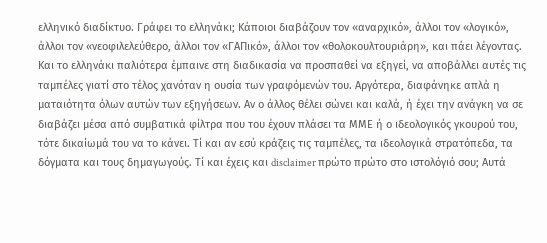ελληνικό διαδίκτυο. Γράφει το ελληνάκι; Κάποιοι διαβάζουν τον «αναρχικό», άλλοι τον «λογικό», άλλοι τον «νεοφιλελεύθερο, άλλοι τον «ΓΑΠικό», άλλοι τον «θολοκουλτουριάρη», και πάει λέγοντας. Και το ελληνάκι παλιότερα έμπαινε στη διαδικασία να προσπαθεί να εξηγεί, να αποβάλλει αυτές τις ταμπέλες γιατί στο τέλος χανόταν η ουσία των γραφόμενών του. Αργότερα, διαφάνηκε απλά η ματαιότητα όλων αυτών των εξηγήσεων. Αν ο άλλος θέλει σώνει και καλά, ή έχει την ανάγκη να σε διαβάζει μέσα από συμβατικά φίλτρα που του έχουν πλάσει τα ΜΜΕ ή ο ιδεολογικός γκουρού του, τότε δικαίωμά του να το κάνει. Τί και αν εσύ κράζεις τις ταμπέλες, τα ιδεολογικά στρατόπεδα, τα δόγματα και τους δημαγωγούς. Τί και έχεις και disclaimer πρώτο πρώτο στο ιστολόγιό σου; Αυτά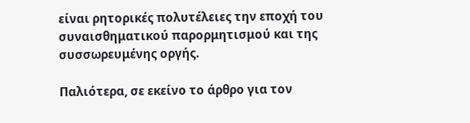είναι ρητορικές πολυτέλειες την εποχή του συναισθηματικού παρορμητισμού και της συσσωρευμένης οργής.

Παλιότερα, σε εκείνο το άρθρο για τον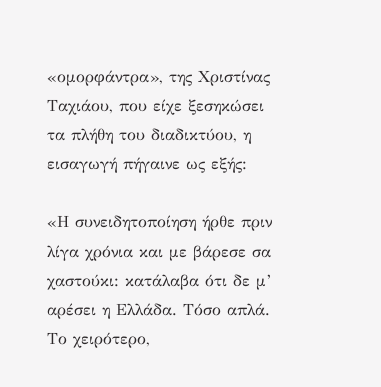«ομορφάντρα», της Χριστίνας Ταχιάου, που είχε ξεσηκώσει τα πλήθη του διαδικτύου, η εισαγωγή πήγαινε ως εξής:

«Η συνειδητοποίηση ήρθε πριν λίγα χρόνια και με βάρεσε σα χαστούκι: κατάλαβα ότι δε μ’ αρέσει η Ελλάδα. Τόσο απλά. Το χειρότερο,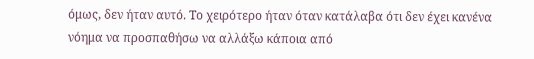όμως, δεν ήταν αυτό. Το χειρότερο ήταν όταν κατάλαβα ότι δεν έχει κανένα νόημα να προσπαθήσω να αλλάξω κάποια από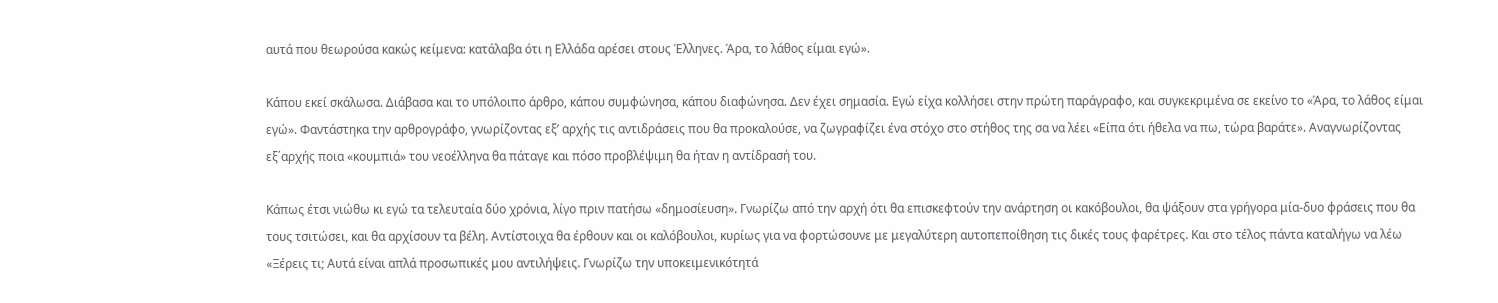αυτά που θεωρούσα κακώς κείμενα: κατάλαβα ότι η Ελλάδα αρέσει στους Έλληνες. Άρα, το λάθος είμαι εγώ».

Κάπου εκεί σκάλωσα. Διάβασα και το υπόλοιπο άρθρο, κάπου συμφώνησα, κάπου διαφώνησα. Δεν έχει σημασία. Εγώ είχα κολλήσει στην πρώτη παράγραφο, και συγκεκριμένα σε εκείνο το «Άρα, το λάθος είμαι εγώ». Φαντάστηκα την αρθρογράφο, γνωρίζοντας εξ’ αρχής τις αντιδράσεις που θα προκαλούσε, να ζωγραφίζει ένα στόχο στο στήθος της σα να λέει «Είπα ότι ήθελα να πω, τώρα βαράτε». Αναγνωρίζοντας εξ΄αρχής ποια «κουμπιά» του νεοέλληνα θα πάταγε και πόσο προβλέψιμη θα ήταν η αντίδρασή του.

Κάπως έτσι νιώθω κι εγώ τα τελευταία δύο χρόνια, λίγο πριν πατήσω «δημοσίευση». Γνωρίζω από την αρχή ότι θα επισκεφτούν την ανάρτηση οι κακόβουλοι, θα ψάξουν στα γρήγορα μία-δυο φράσεις που θα τους τσιτώσει, και θα αρχίσουν τα βέλη. Αντίστοιχα θα έρθουν και οι καλόβουλοι, κυρίως για να φορτώσουνε με μεγαλύτερη αυτοπεποίθηση τις δικές τους φαρέτρες. Και στο τέλος πάντα καταλήγω να λέω «Ξέρεις τι; Αυτά είναι απλά προσωπικές μου αντιλήψεις. Γνωρίζω την υποκειμενικότητά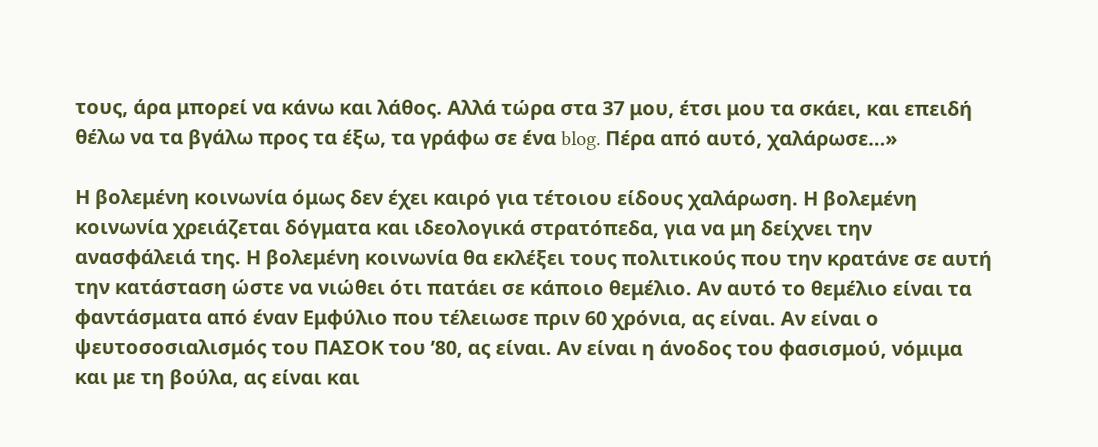τους, άρα μπορεί να κάνω και λάθος. Αλλά τώρα στα 37 μου, έτσι μου τα σκάει, και επειδή θέλω να τα βγάλω προς τα έξω, τα γράφω σε ένα blog. Πέρα από αυτό, χαλάρωσε…»

Η βολεμένη κοινωνία όμως δεν έχει καιρό για τέτοιου είδους χαλάρωση. Η βολεμένη κοινωνία χρειάζεται δόγματα και ιδεολογικά στρατόπεδα, για να μη δείχνει την ανασφάλειά της. Η βολεμένη κοινωνία θα εκλέξει τους πολιτικούς που την κρατάνε σε αυτή την κατάσταση ώστε να νιώθει ότι πατάει σε κάποιο θεμέλιο. Αν αυτό το θεμέλιο είναι τα φαντάσματα από έναν Εμφύλιο που τέλειωσε πριν 60 χρόνια, ας είναι. Αν είναι ο ψευτοσοσιαλισμός του ΠΑΣΟΚ του ’80, ας είναι. Αν είναι η άνοδος του φασισμού, νόμιμα και με τη βούλα, ας είναι και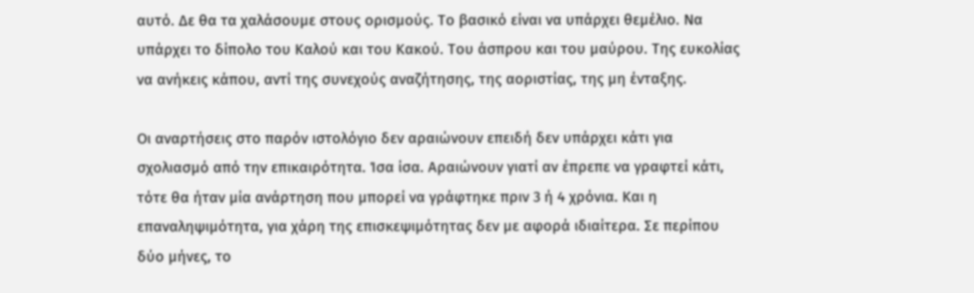αυτό. Δε θα τα χαλάσουμε στους ορισμούς. Το βασικό είναι να υπάρχει θεμέλιο. Να υπάρχει το δίπολο του Καλού και του Κακού. Του άσπρου και του μαύρου. Της ευκολίας να ανήκεις κάπου, αντί της συνεχούς αναζήτησης, της αοριστίας, της μη ένταξης.

Οι αναρτήσεις στο παρόν ιστολόγιο δεν αραιώνουν επειδή δεν υπάρχει κάτι για σχολιασμό από την επικαιρότητα. Ίσα ίσα. Αραιώνουν γιατί αν έπρεπε να γραφτεί κάτι, τότε θα ήταν μία ανάρτηση που μπορεί να γράφτηκε πριν 3 ή 4 χρόνια. Και η επαναληψιμότητα, για χάρη της επισκεψιμότητας δεν με αφορά ιδιαίτερα. Σε περίπου δύο μήνες, το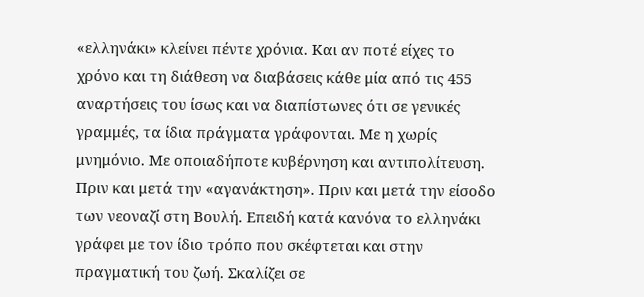«ελληνάκι» κλείνει πέντε χρόνια. Και αν ποτέ είχες το χρόνο και τη διάθεση να διαβάσεις κάθε μία από τις 455 αναρτήσεις του ίσως και να διαπίστωνες ότι σε γενικές γραμμές, τα ίδια πράγματα γράφονται. Με η χωρίς μνημόνιο. Με οποιαδήποτε κυβέρνηση και αντιπολίτευση. Πριν και μετά την «αγανάκτηση». Πριν και μετά την είσοδο των νεοναζί στη Βουλή. Επειδή κατά κανόνα το ελληνάκι γράφει με τον ίδιο τρόπο που σκέφτεται και στην πραγματική του ζωή. Σκαλίζει σε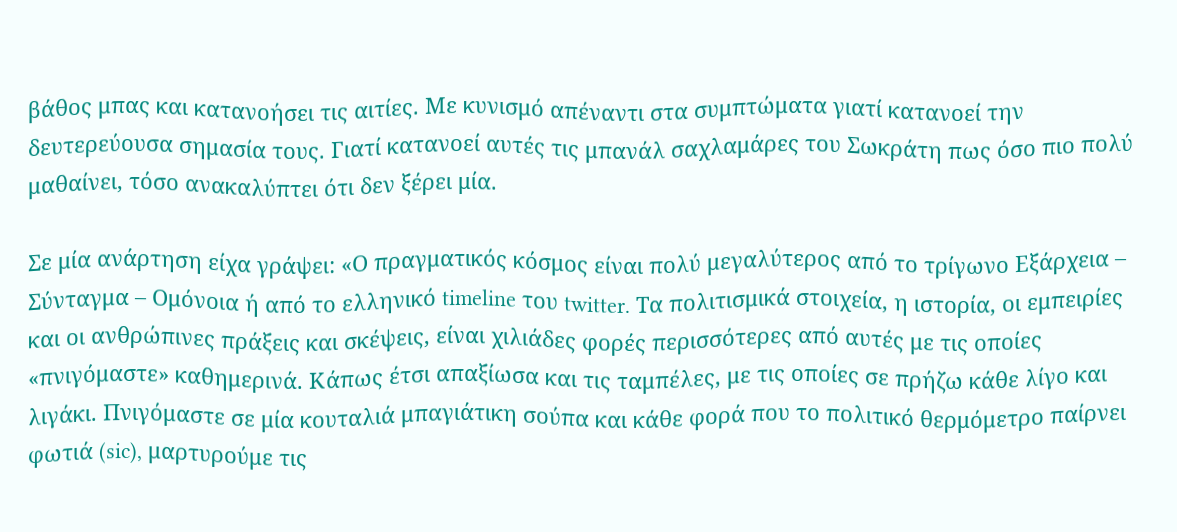βάθος μπας και κατανοήσει τις αιτίες. Με κυνισμό απέναντι στα συμπτώματα γιατί κατανοεί την δευτερεύουσα σημασία τους. Γιατί κατανοεί αυτές τις μπανάλ σαχλαμάρες του Σωκράτη πως όσο πιο πολύ μαθαίνει, τόσο ανακαλύπτει ότι δεν ξέρει μία.

Σε μία ανάρτηση είχα γράψει: «Ο πραγματικός κόσμος είναι πολύ μεγαλύτερος από το τρίγωνο Εξάρχεια – Σύνταγμα – Ομόνοια ή από το ελληνικό timeline του twitter. Τα πολιτισμικά στοιχεία, η ιστορία, οι εμπειρίες και οι ανθρώπινες πράξεις και σκέψεις, είναι χιλιάδες φορές περισσότερες από αυτές με τις οποίες «πνιγόμαστε» καθημερινά. Κάπως έτσι απαξίωσα και τις ταμπέλες, με τις οποίες σε πρήζω κάθε λίγο και λιγάκι. Πνιγόμαστε σε μία κουταλιά μπαγιάτικη σούπα και κάθε φορά που το πολιτικό θερμόμετρο παίρνει φωτιά (sic), μαρτυρούμε τις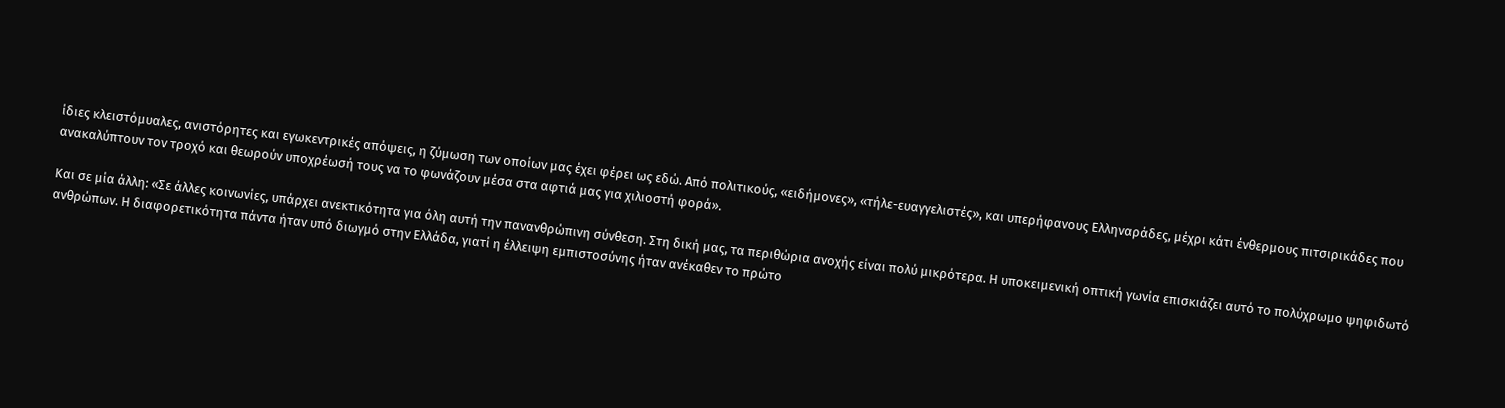ίδιες κλειστόμυαλες, ανιστόρητες και εγωκεντρικές απόψεις, η ζύμωση των οποίων μας έχει φέρει ως εδώ. Από πολιτικούς, «ειδήμονες», «τήλε-ευαγγελιστές», και υπερήφανους Ελληναράδες, μέχρι κάτι ένθερμους πιτσιρικάδες που ανακαλύπτουν τον τροχό και θεωρούν υποχρέωσή τους να το φωνάζουν μέσα στα αφτιά μας για χιλιοστή φορά».

Και σε μία άλλη: «Σε άλλες κοινωνίες, υπάρχει ανεκτικότητα για όλη αυτή την πανανθρώπινη σύνθεση. Στη δική μας, τα περιθώρια ανοχής είναι πολύ μικρότερα. Η υποκειμενική οπτική γωνία επισκιάζει αυτό το πολύχρωμο ψηφιδωτό ανθρώπων. Η διαφορετικότητα πάντα ήταν υπό διωγμό στην Ελλάδα, γιατί η έλλειψη εμπιστοσύνης ήταν ανέκαθεν το πρώτο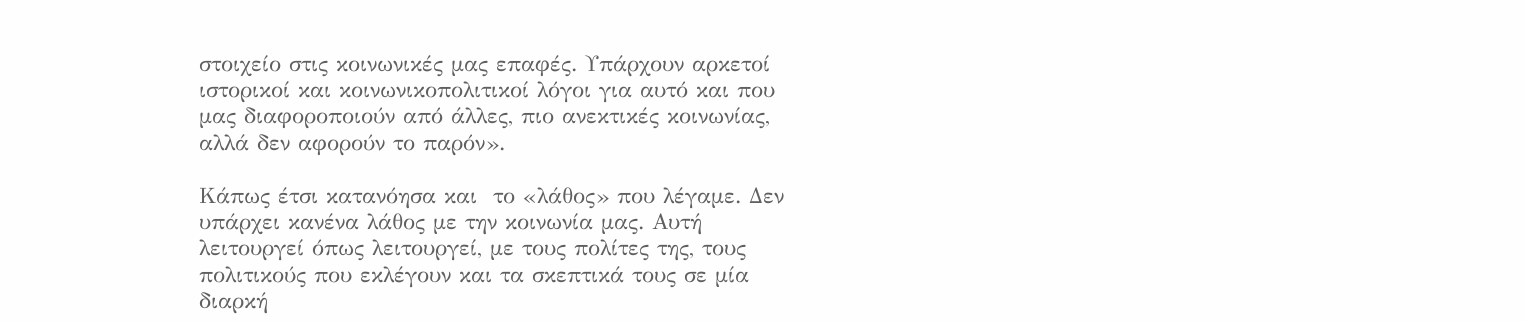στοιχείο στις κοινωνικές μας επαφές. Υπάρχουν αρκετοί ιστορικοί και κοινωνικοπολιτικοί λόγοι για αυτό και που μας διαφοροποιούν από άλλες, πιο ανεκτικές κοινωνίας, αλλά δεν αφορούν το παρόν».

Κάπως έτσι κατανόησα και  το «λάθος» που λέγαμε. Δεν υπάρχει κανένα λάθος με την κοινωνία μας. Αυτή λειτουργεί όπως λειτουργεί, με τους πολίτες της, τους πολιτικούς που εκλέγουν και τα σκεπτικά τους σε μία διαρκή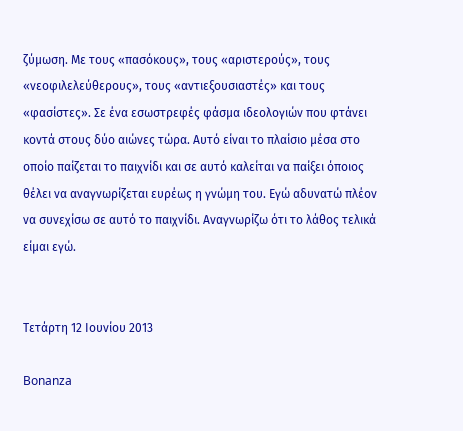ζύμωση. Με τους «πασόκους», τους «αριστερούς», τους «νεοφιλελεύθερους», τους «αντιεξουσιαστές» και τους «φασίστες». Σε ένα εσωστρεφές φάσμα ιδεολογιών που φτάνει κοντά στους δύο αιώνες τώρα. Αυτό είναι το πλαίσιο μέσα στο οποίο παίζεται το παιχνίδι και σε αυτό καλείται να παίξει όποιος θέλει να αναγνωρίζεται ευρέως η γνώμη του. Εγώ αδυνατώ πλέον να συνεχίσω σε αυτό το παιχνίδι. Αναγνωρίζω ότι το λάθος τελικά είμαι εγώ.


Τετάρτη 12 Ιουνίου 2013

Bonanza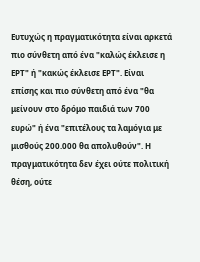Ευτυχώς η πραγματικότητα είναι αρκετά πιο σύνθετη από ένα "καλώς έκλεισε η ΕΡΤ" ή "κακώς έκλεισε ΕΡΤ". Είναι επίσης και πιο σύνθετη από ένα "θα μείνουν στο δρόμο παιδιά των 700 ευρώ" ή ένα "επιτέλους τα λαμόγια με μισθούς 200.000 θα απολυθούν". Η πραγματικότητα δεν έχει ούτε πολιτική θέση, ούτε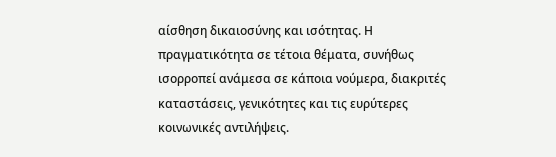αίσθηση δικαιοσύνης και ισότητας. Η πραγματικότητα σε τέτοια θέματα, συνήθως ισορροπεί ανάμεσα σε κάποια νούμερα, διακριτές καταστάσεις, γενικότητες και τις ευρύτερες κοινωνικές αντιλήψεις.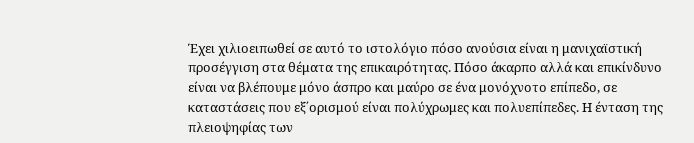Έχει χιλιοειπωθεί σε αυτό το ιστολόγιο πόσο ανούσια είναι η μανιχαϊστική προσέγγιση στα θέματα της επικαιρότητας. Πόσο άκαρπο αλλά και επικίνδυνο είναι να βλέπουμε μόνο άσπρο και μαύρο σε ένα μονόχνοτο επίπεδο, σε καταστάσεις που εξ΄ορισμού είναι πολύχρωμες και πολυεπίπεδες. Η ένταση της πλειοψηφίας των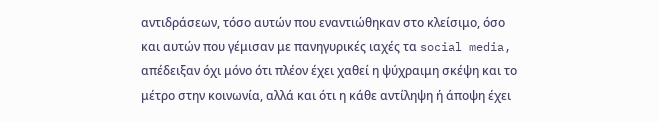αντιδράσεων, τόσο αυτών που εναντιώθηκαν στο κλείσιμο, όσο και αυτών που γέμισαν με πανηγυρικές ιαχές τα social media, απέδειξαν όχι μόνο ότι πλέον έχει χαθεί η ψύχραιμη σκέψη και το μέτρο στην κοινωνία, αλλά και ότι η κάθε αντίληψη ή άποψη έχει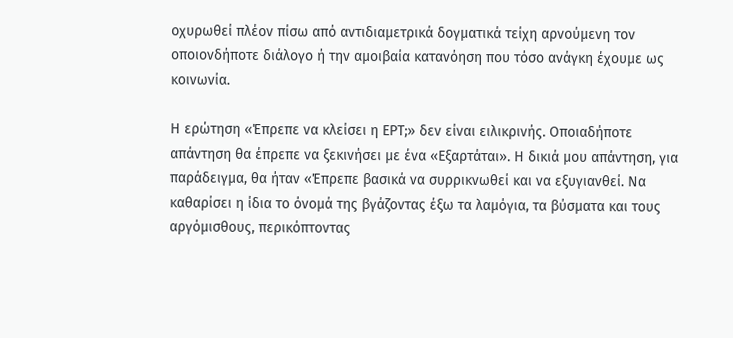οχυρωθεί πλέον πίσω από αντιδιαμετρικά δογματικά τείχη αρνούμενη τον οποιονδήποτε διάλογο ή την αμοιβαία κατανόηση που τόσο ανάγκη έχουμε ως κοινωνία.

Η ερώτηση «Έπρεπε να κλείσει η ΕΡΤ;» δεν είναι ειλικρινής. Οποιαδήποτε απάντηση θα έπρεπε να ξεκινήσει με ένα «Εξαρτάται». Η δικιά μου απάντηση, για παράδειγμα, θα ήταν «Έπρεπε βασικά να συρρικνωθεί και να εξυγιανθεί. Να καθαρίσει η ίδια το όνομά της βγάζοντας έξω τα λαμόγια, τα βύσματα και τους αργόμισθους, περικόπτοντας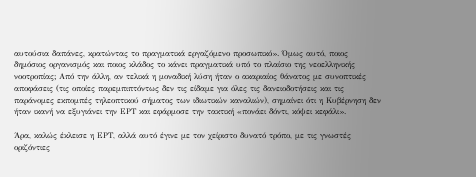αυτούσια δαπάνες, κρατώντας το πραγματικά εργαζόμενο προσωπικό». Όμως αυτό, ποιος δημόσιος οργανισμός και ποιος κλάδος το κάνει πραγματικά υπό το πλαίσιο της νεοελληνικής νοοτροπίας; Από την άλλη, αν τελικά η μοναδική λύση ήταν ο ακαριαίος θάνατος με συνοπτικές αποφάσεις (τις οποίες παρεμπιπτόντως δεν τις είδαμε για όλες τις δανειοδοτήσεις και τις παράνομες εκπομπές τηλεοπτικού σήματος των ιδιωτικών καναλιών), σημαίνει ότι η Κυβέρνηση δεν ήταν ικανή να εξυγιάνει την ΕΡΤ και εφάρμοσε την τακτική «πονάει δόντι, κόψει κεφάλι».

Άρα, καλώς έκλεισε η ΕΡΤ, αλλά αυτό έγινε με τον χείριστο δυνατό τρόπο, με τις γνωστές οριζόντιες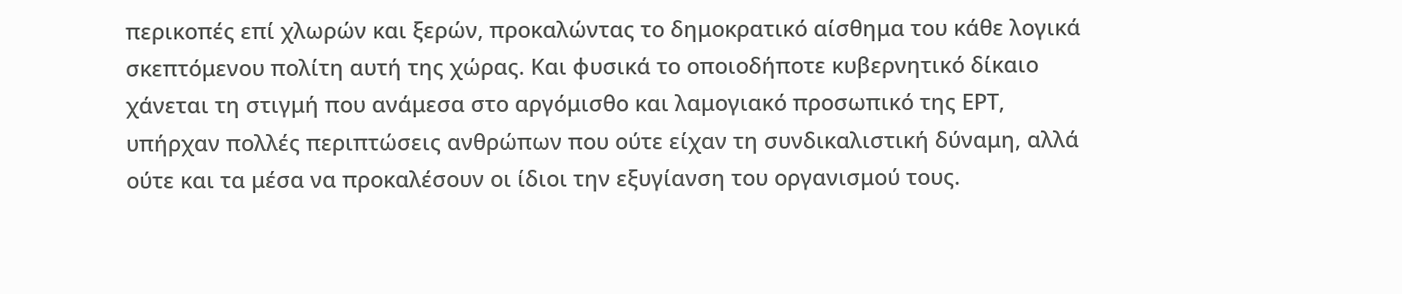περικοπές επί χλωρών και ξερών, προκαλώντας το δημοκρατικό αίσθημα του κάθε λογικά σκεπτόμενου πολίτη αυτή της χώρας. Και φυσικά το οποιοδήποτε κυβερνητικό δίκαιο χάνεται τη στιγμή που ανάμεσα στο αργόμισθο και λαμογιακό προσωπικό της ΕΡΤ, υπήρχαν πολλές περιπτώσεις ανθρώπων που ούτε είχαν τη συνδικαλιστική δύναμη, αλλά ούτε και τα μέσα να προκαλέσουν οι ίδιοι την εξυγίανση του οργανισμού τους.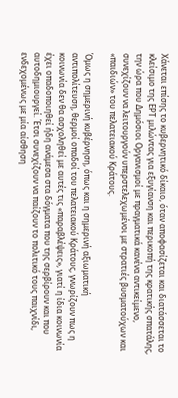Χάνεται επίσης το κυβερνητικό δίκαιο, όταν αποφασίζεται και διατάσσεται το κλείσιμο της ΕΡΤ μιλώντας για εξυγίανση και περικοπή της κρατικής σπατάλης, την ώρα που Δημόσιοι Οργανισμοί με πραγματικά κανένα αντικείμενο, συνεχίζουν να λειτουργούν υπερστελεχωμένοι με στρατιές βυσματούχων και «παιδιών» του πελατειακού Κράτους.

Όμως η σημερινή κυβέρνηση, όπως και η σημερινή αξιωματική αντιπολίτευση, θερμοί οπαδοί του πελατειακού Κράτους, γνωρίζουν πως η κοινωνία δεν θα ασχοληθεί με αυτές τις «παραβλέψεις», γιατί η ίδια κοινωνία έχει οπαδοποιηθεί ήδη ανάμεσα στα δόγματα που της σερβίρουν και που αυτοδημιουργεί. Έτσι συνεχίζουν να παίζουν το πολιτικό τους παιχνίδι, ενδεχομένως με μία αίσθηση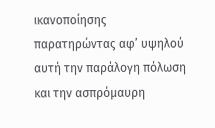ικανοποίησης παρατηρώντας αφ’ υψηλού αυτή την παράλογη πόλωση και την ασπρόμαυρη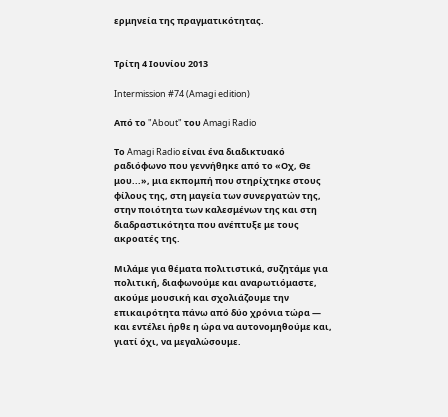ερμηνεία της πραγματικότητας.


Τρίτη 4 Ιουνίου 2013

Intermission #74 (Amagi edition)

Από το "About" του Amagi Radio

Το Amagi Radio είναι ένα διαδικτυακό ραδιόφωνο που γεννήθηκε από το «Οχ, Θε μου...», μια εκπομπή που στηρίχτηκε στους φίλους της, στη μαγεία των συνεργατών της, στην ποιότητα των καλεσμένων της και στη διαδραστικότητα που ανέπτυξε με τους ακροατές της.

Μιλάμε για θέματα πολιτιστικά, συζητάμε για πολιτική, διαφωνούμε και αναρωτιόμαστε, ακούμε μουσική και σχολιάζουμε την επικαιρότητα πάνω από δύο χρόνια τώρα — και εντέλει ήρθε η ώρα να αυτονομηθούμε και, γιατί όχι, να μεγαλώσουμε.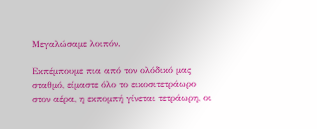Μεγαλώσαμε λοιπόν.

Εκπέμπουμε πια από τον ολόδικό μας σταθμό, είμαστε όλο το εικοσιτετράωρο στον αέρα, η εκπομπή γίνεται τετράωρη, οι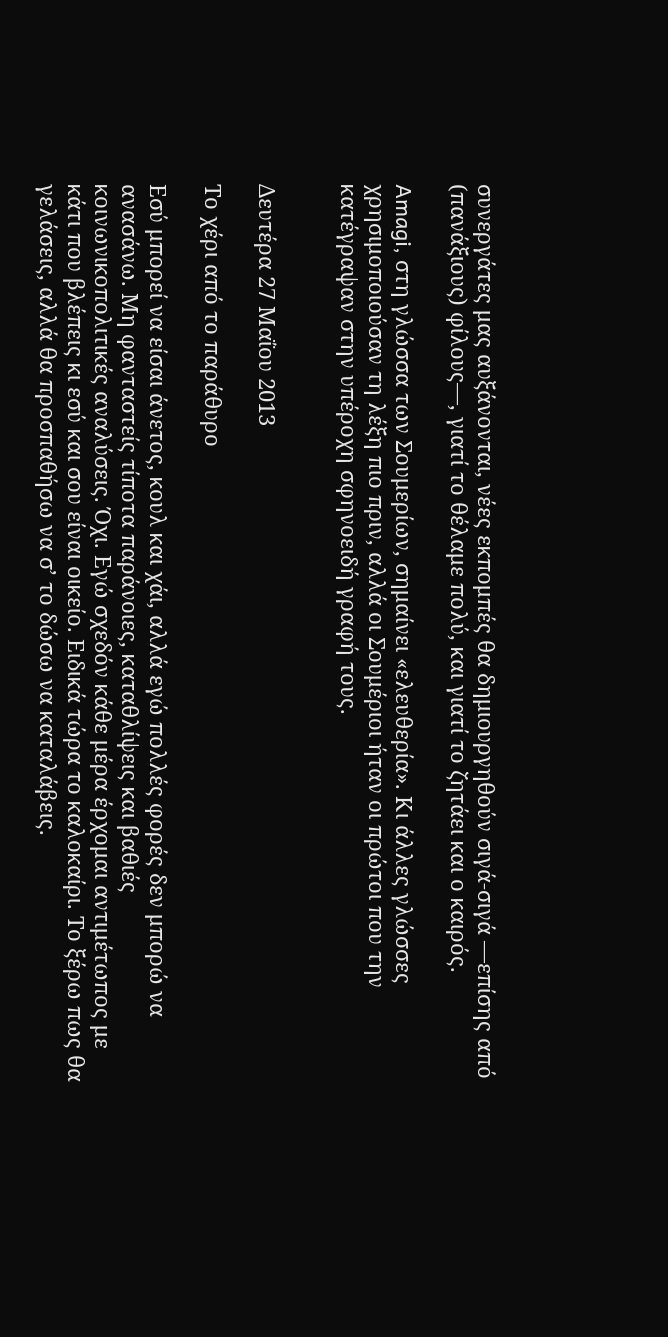συνεργάτες μας αυξάνονται, νέες εκπομπές θα δημιουργηθούν σιγά-σιγά —επίσης από (πανάξιους) φίλους—, γιατί το θέλαμε πολύ, και γιατί το ζητάει και ο καιρός.

Amagi, στη γλώσσα των Σουμερίων, σημαίνει «ελευθερία». Κι άλλες γλώσσες χρησιμοποιούσαν τη λέξη πιο πριν, αλλά οι Σουμέριοι ήταν οι πρώτοι που την κατέγραψαν στην υπέροχη σφηνoειδή γραφή τους.


Δευτέρα 27 Μαΐου 2013

Το χέρι από το παράθυρο

Εσύ μπορεί να είσαι άνετος, κουλ και χάι, αλλά εγώ πολλές φορές δεν μπορώ να ανασάνω. Μη φανταστείς τίποτα παράνοιες, καταθλίψεις και βαθιές κοινωνικοπολιτικές αναλύσεις. Όχι. Εγώ σχεδόν κάθε μέρα έρχομαι αντιμέτωπος με κάτι που βλέπεις κι εσύ και σου είναι οικείο. Ειδικά τώρα το καλοκαίρι. Το ξέρω πως θα γελάσεις, αλλά θα προσπαθήσω να σ’ το δώσω να καταλάβεις.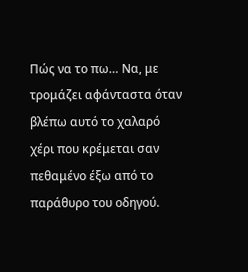Πώς να το πω… Να, με τρομάζει αφάνταστα όταν βλέπω αυτό το χαλαρό χέρι που κρέμεται σαν πεθαμένο έξω από το παράθυρο του οδηγού.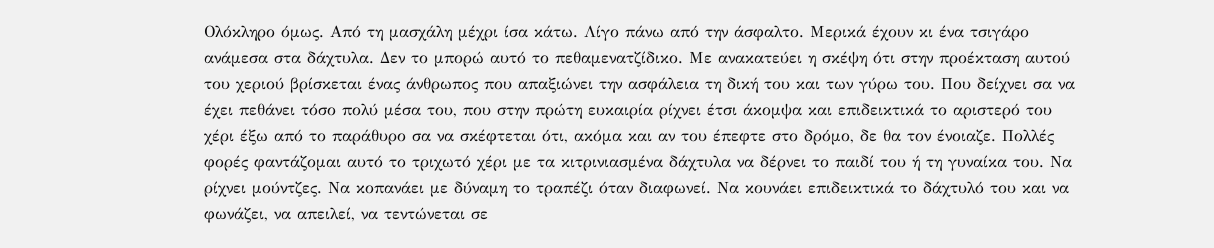Ολόκληρο όμως. Από τη μασχάλη μέχρι ίσα κάτω. Λίγο πάνω από την άσφαλτο. Μερικά έχουν κι ένα τσιγάρο ανάμεσα στα δάχτυλα. Δεν το μπορώ αυτό το πεθαμενατζίδικο. Με ανακατεύει η σκέψη ότι στην προέκταση αυτού του χεριού βρίσκεται ένας άνθρωπος που απαξιώνει την ασφάλεια τη δική του και των γύρω του. Που δείχνει σα να έχει πεθάνει τόσο πολύ μέσα του, που στην πρώτη ευκαιρία ρίχνει έτσι άκομψα και επιδεικτικά το αριστερό του χέρι έξω από το παράθυρο σα να σκέφτεται ότι, ακόμα και αν του έπεφτε στο δρόμο, δε θα τον ένοιαζε. Πολλές φορές φαντάζομαι αυτό το τριχωτό χέρι με τα κιτρινιασμένα δάχτυλα να δέρνει το παιδί του ή τη γυναίκα του. Να ρίχνει μούντζες. Να κοπανάει με δύναμη το τραπέζι όταν διαφωνεί. Να κουνάει επιδεικτικά το δάχτυλό του και να φωνάζει, να απειλεί, να τεντώνεται σε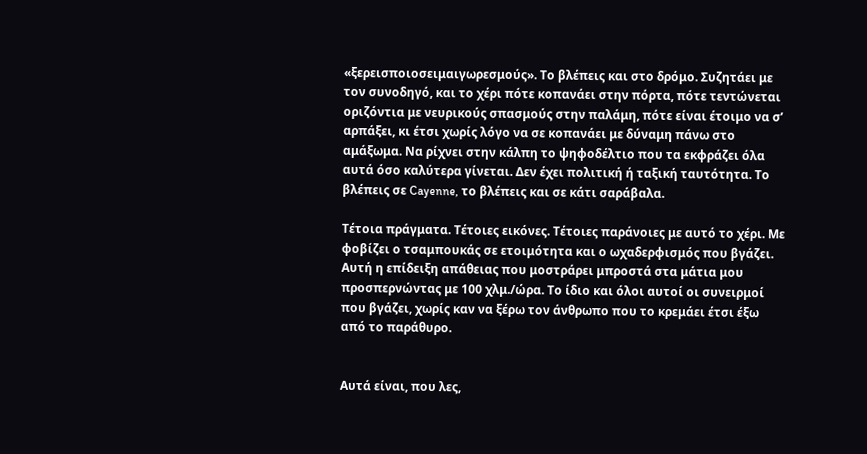«ξερεισποιοσειμαιγωρεσμούς». Το βλέπεις και στο δρόμο. Συζητάει με τον συνοδηγό, και το χέρι πότε κοπανάει στην πόρτα, πότε τεντώνεται οριζόντια με νευρικούς σπασμούς στην παλάμη, πότε είναι έτοιμο να σ’ αρπάξει, κι έτσι χωρίς λόγο να σε κοπανάει με δύναμη πάνω στο αμάξωμα. Να ρίχνει στην κάλπη το ψηφοδέλτιο που τα εκφράζει όλα αυτά όσο καλύτερα γίνεται. Δεν έχει πολιτική ή ταξική ταυτότητα. Το βλέπεις σε Cayenne, το βλέπεις και σε κάτι σαράβαλα.

Τέτοια πράγματα. Τέτοιες εικόνες. Τέτοιες παράνοιες με αυτό το χέρι. Με φοβίζει ο τσαμπουκάς σε ετοιμότητα και ο ωχαδερφισμός που βγάζει. Αυτή η επίδειξη απάθειας που μοστράρει μπροστά στα μάτια μου προσπερνώντας με 100 χλμ./ώρα. Το ίδιο και όλοι αυτοί οι συνειρμοί που βγάζει, χωρίς καν να ξέρω τον άνθρωπο που το κρεμάει έτσι έξω από το παράθυρο.


Αυτά είναι, που λες,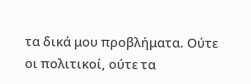τα δικά μου προβλήματα. Ούτε οι πολιτικοί, ούτε τα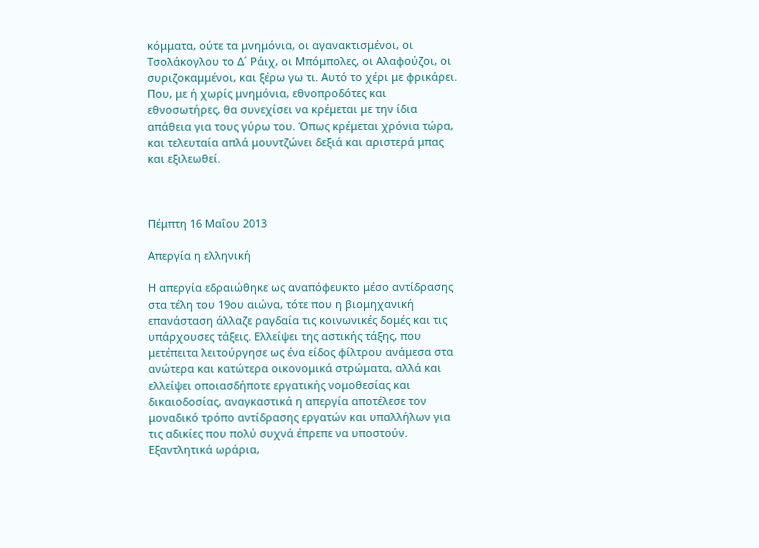κόμματα, ούτε τα μνημόνια, οι αγανακτισμένοι, οι Τσολάκογλου το Δ΄ Ράιχ, οι Μπόμπολες, οι Αλαφούζοι, οι συριζοκαμμένοι, και ξέρω γω τι. Αυτό το χέρι με φρικάρει. Που, με ή χωρίς μνημόνια, εθνοπροδότες και εθνοσωτήρες, θα συνεχίσει να κρέμεται με την ίδια απάθεια για τους γύρω του. Όπως κρέμεται χρόνια τώρα, και τελευταία απλά μουντζώνει δεξιά και αριστερά μπας και εξιλεωθεί.



Πέμπτη 16 Μαΐου 2013

Απεργία η ελληνική

Η απεργία εδραιώθηκε ως αναπόφευκτο μέσο αντίδρασης στα τέλη του 19ου αιώνα, τότε που η βιομηχανική επανάσταση άλλαζε ραγδαία τις κοινωνικές δομές και τις υπάρχουσες τάξεις. Ελλείψει της αστικής τάξης, που μετέπειτα λειτούργησε ως ένα είδος φίλτρου ανάμεσα στα ανώτερα και κατώτερα οικονομικά στρώματα, αλλά και ελλείψει οποιασδήποτε εργατικής νομοθεσίας και δικαιοδοσίας, αναγκαστικά η απεργία αποτέλεσε τον μοναδικό τρόπο αντίδρασης εργατών και υπαλλήλων για τις αδικίες που πολύ συχνά έπρεπε να υποστούν. Εξαντλητικά ωράρια,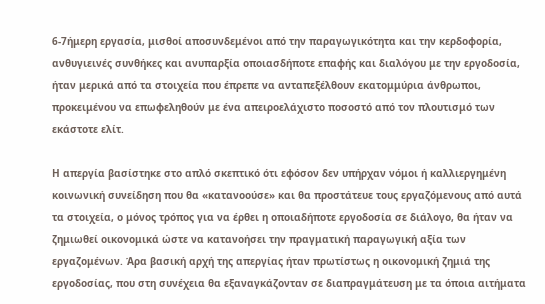6-7ήμερη εργασία, μισθοί αποσυνδεμένοι από την παραγωγικότητα και την κερδοφορία, ανθυγιεινές συνθήκες και ανυπαρξία οποιασδήποτε επαφής και διαλόγου με την εργοδοσία, ήταν μερικά από τα στοιχεία που έπρεπε να ανταπεξέλθουν εκατομμύρια άνθρωποι, προκειμένου να επωφεληθούν με ένα απειροελάχιστο ποσοστό από τον πλουτισμό των εκάστοτε ελίτ.

Η απεργία βασίστηκε στο απλό σκεπτικό ότι εφόσον δεν υπήρχαν νόμοι ή καλλιεργημένη κοινωνική συνείδηση που θα «κατανοούσε» και θα προστάτευε τους εργαζόμενους από αυτά τα στοιχεία, ο μόνος τρόπος για να έρθει η οποιαδήποτε εργοδοσία σε διάλογο, θα ήταν να ζημιωθεί οικονομικά ώστε να κατανοήσει την πραγματική παραγωγική αξία των εργαζομένων. Άρα βασική αρχή της απεργίας ήταν πρωτίστως η οικονομική ζημιά της εργοδοσίας, που στη συνέχεια θα εξαναγκάζονταν σε διαπραγμάτευση με τα όποια αιτήματα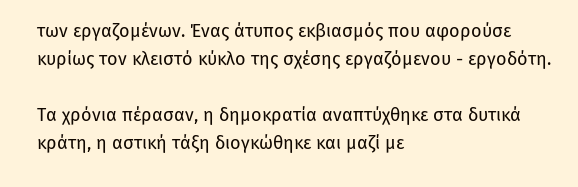των εργαζομένων. Ένας άτυπος εκβιασμός που αφορούσε κυρίως τον κλειστό κύκλο της σχέσης εργαζόμενου - εργοδότη.

Τα χρόνια πέρασαν, η δημοκρατία αναπτύχθηκε στα δυτικά κράτη, η αστική τάξη διογκώθηκε και μαζί με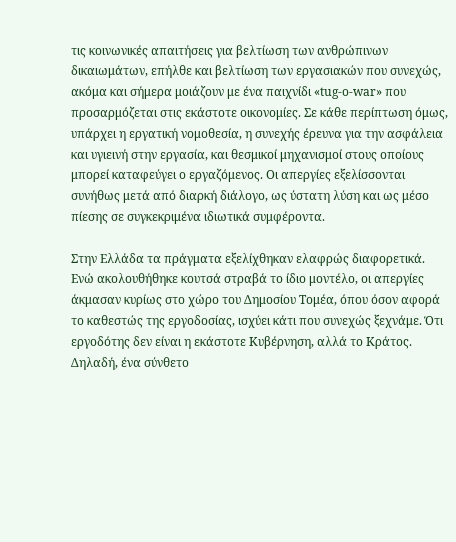τις κοινωνικές απαιτήσεις για βελτίωση των ανθρώπινων δικαιωμάτων, επήλθε και βελτίωση των εργασιακών που συνεχώς, ακόμα και σήμερα μοιάζουν με ένα παιχνίδι «tug-o-war» που προσαρμόζεται στις εκάστοτε οικονομίες. Σε κάθε περίπτωση όμως, υπάρχει η εργατική νομοθεσία, η συνεχής έρευνα για την ασφάλεια και υγιεινή στην εργασία, και θεσμικοί μηχανισμοί στους οποίους μπορεί καταφεύγει ο εργαζόμενος. Οι απεργίες εξελίσσονται συνήθως μετά από διαρκή διάλογο, ως ύστατη λύση και ως μέσο πίεσης σε συγκεκριμένα ιδιωτικά συμφέροντα.

Στην Ελλάδα τα πράγματα εξελίχθηκαν ελαφρώς διαφορετικά. Ενώ ακολουθήθηκε κουτσά στραβά το ίδιο μοντέλο, οι απεργίες άκμασαν κυρίως στο χώρο του Δημοσίου Τομέα, όπου όσον αφορά το καθεστώς της εργοδοσίας, ισχύει κάτι που συνεχώς ξεχνάμε. Ότι εργοδότης δεν είναι η εκάστοτε Κυβέρνηση, αλλά το Κράτος. Δηλαδή, ένα σύνθετο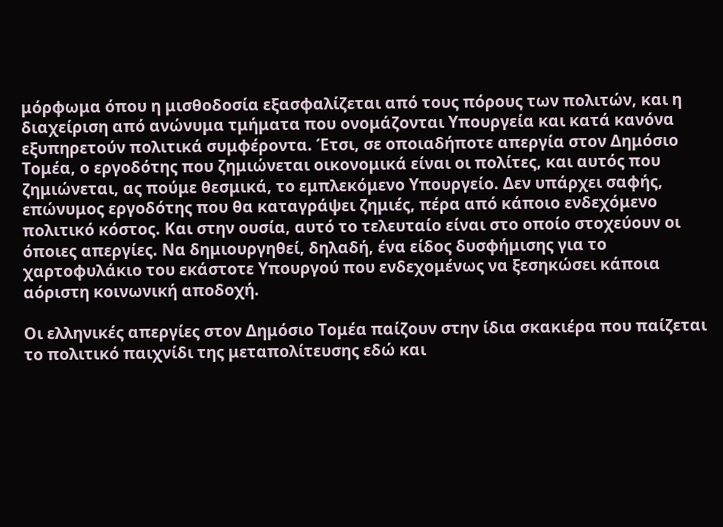μόρφωμα όπου η μισθοδοσία εξασφαλίζεται από τους πόρους των πολιτών, και η διαχείριση από ανώνυμα τμήματα που ονομάζονται Υπουργεία και κατά κανόνα εξυπηρετούν πολιτικά συμφέροντα. Έτσι, σε οποιαδήποτε απεργία στον Δημόσιο Τομέα, ο εργοδότης που ζημιώνεται οικονομικά είναι οι πολίτες, και αυτός που ζημιώνεται, ας πούμε θεσμικά, το εμπλεκόμενο Υπουργείο. Δεν υπάρχει σαφής, επώνυμος εργοδότης που θα καταγράψει ζημιές, πέρα από κάποιο ενδεχόμενο πολιτικό κόστος. Και στην ουσία, αυτό το τελευταίο είναι στο οποίο στοχεύουν οι όποιες απεργίες. Να δημιουργηθεί, δηλαδή, ένα είδος δυσφήμισης για το χαρτοφυλάκιο του εκάστοτε Υπουργού που ενδεχομένως να ξεσηκώσει κάποια αόριστη κοινωνική αποδοχή.

Οι ελληνικές απεργίες στον Δημόσιο Τομέα παίζουν στην ίδια σκακιέρα που παίζεται το πολιτικό παιχνίδι της μεταπολίτευσης εδώ και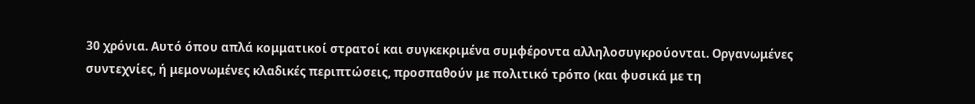30 χρόνια. Αυτό όπου απλά κομματικοί στρατοί και συγκεκριμένα συμφέροντα αλληλοσυγκρούονται. Οργανωμένες συντεχνίες, ή μεμονωμένες κλαδικές περιπτώσεις, προσπαθούν με πολιτικό τρόπο (και φυσικά με τη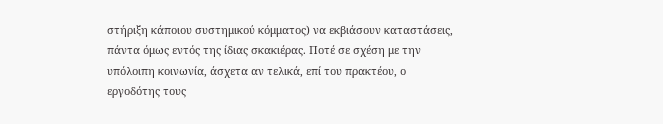στήριξη κάποιου συστημικού κόμματος) να εκβιάσουν καταστάσεις, πάντα όμως εντός της ίδιας σκακιέρας. Ποτέ σε σχέση με την υπόλοιπη κοινωνία, άσχετα αν τελικά, επί του πρακτέου, ο εργοδότης τους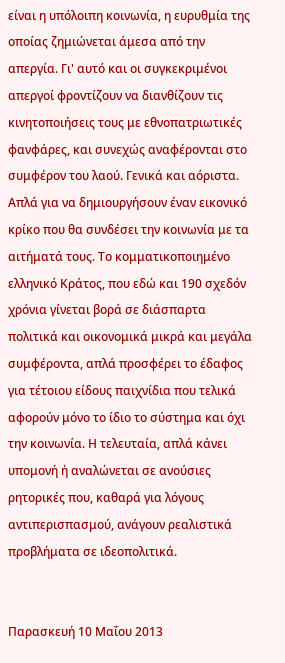είναι η υπόλοιπη κοινωνία, η ευρυθμία της οποίας ζημιώνεται άμεσα από την απεργία. Γι' αυτό και οι συγκεκριμένοι απεργοί φροντίζουν να διανθίζουν τις κινητοποιήσεις τους με εθνοπατριωτικές φανφάρες, και συνεχώς αναφέρονται στο συμφέρον του λαού. Γενικά και αόριστα. Απλά για να δημιουργήσουν έναν εικονικό κρίκο που θα συνδέσει την κοινωνία με τα αιτήματά τους. Το κομματικοποιημένο ελληνικό Κράτος, που εδώ και 190 σχεδόν χρόνια γίνεται βορά σε διάσπαρτα πολιτικά και οικονομικά μικρά και μεγάλα συμφέροντα, απλά προσφέρει το έδαφος για τέτοιου είδους παιχνίδια που τελικά αφορούν μόνο το ίδιο το σύστημα και όχι την κοινωνία. Η τελευταία, απλά κάνει υπομονή ή αναλώνεται σε ανούσιες ρητορικές που, καθαρά για λόγους αντιπερισπασμού, ανάγουν ρεαλιστικά προβλήματα σε ιδεοπολιτικά.


Παρασκευή 10 Μαΐου 2013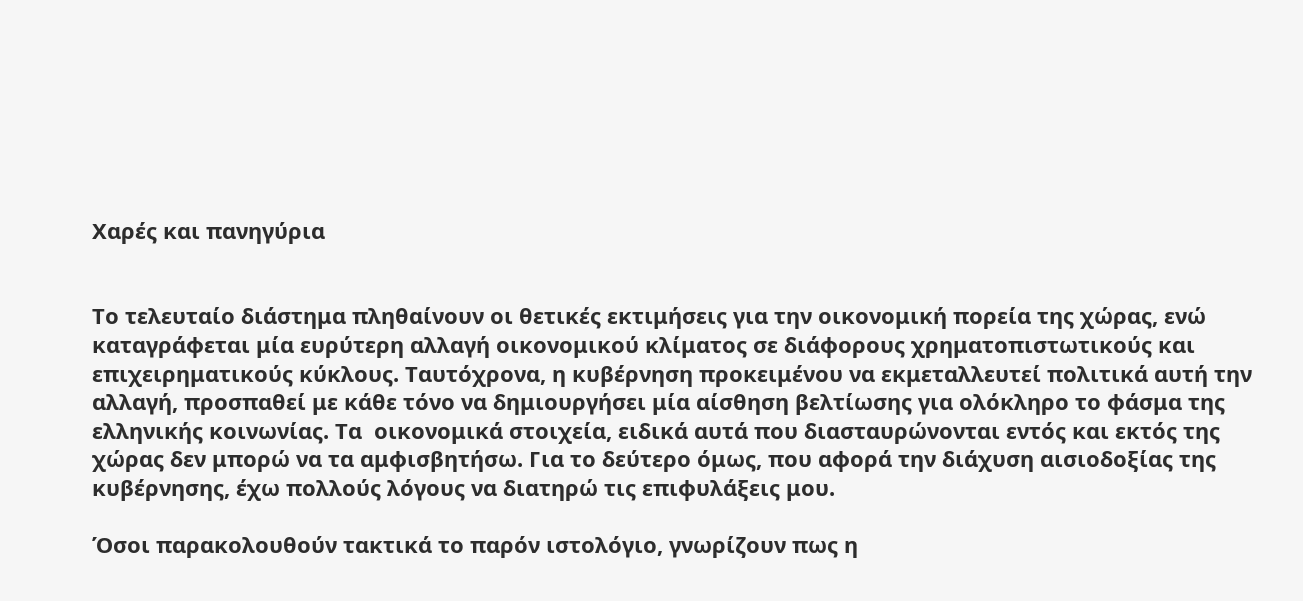Χαρές και πανηγύρια


Το τελευταίο διάστημα πληθαίνουν οι θετικές εκτιμήσεις για την οικονομική πορεία της χώρας, ενώ καταγράφεται μία ευρύτερη αλλαγή οικονομικού κλίματος σε διάφορους χρηματοπιστωτικούς και επιχειρηματικούς κύκλους. Ταυτόχρονα, η κυβέρνηση προκειμένου να εκμεταλλευτεί πολιτικά αυτή την αλλαγή, προσπαθεί με κάθε τόνο να δημιουργήσει μία αίσθηση βελτίωσης για ολόκληρο το φάσμα της ελληνικής κοινωνίας. Τα  οικονομικά στοιχεία, ειδικά αυτά που διασταυρώνονται εντός και εκτός της χώρας δεν μπορώ να τα αμφισβητήσω. Για το δεύτερο όμως, που αφορά την διάχυση αισιοδοξίας της κυβέρνησης, έχω πολλούς λόγους να διατηρώ τις επιφυλάξεις μου.

Όσοι παρακολουθούν τακτικά το παρόν ιστολόγιο, γνωρίζουν πως η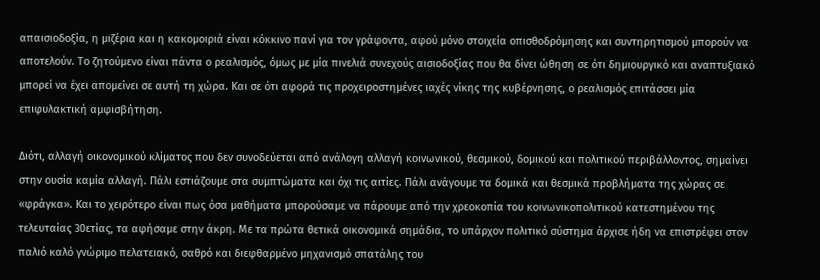απαισιοδοξία, η μιζέρια και η κακομοιριά είναι κόκκινο πανί για τον γράφοντα, αφού μόνο στοιχεία οπισθοδρόμησης και συντηρητισμού μπορούν να αποτελούν. Το ζητούμενο είναι πάντα ο ρεαλισμός, όμως με μία πινελιά συνεχούς αισιοδοξίας που θα δίνει ώθηση σε ότι δημιουργικό και αναπτυξιακό μπορεί να έχει απομείνει σε αυτή τη χώρα. Και σε ότι αφορά τις προχειροστημένες ιαχές νίκης της κυβέρνησης, ο ρεαλισμός επιτάσσει μία επιφυλακτική αμφισβήτηση.

Διότι, αλλαγή οικονομικού κλίματος που δεν συνοδεύεται από ανάλογη αλλαγή κοινωνικού, θεσμικού, δομικού και πολιτικού περιβάλλοντος, σημαίνει στην ουσία καμία αλλαγή. Πάλι εστιάζουμε στα συμπτώματα και όχι τις αιτίες. Πάλι ανάγουμε τα δομικά και θεσμικά προβλήματα της χώρας σε «φράγκα». Και το χειρότερο είναι πως όσα μαθήματα μπορούσαμε να πάρουμε από την χρεοκοπία του κοινωνικοπολιτικού κατεστημένου της τελευταίας 30ετίας, τα αφήσαμε στην άκρη. Με τα πρώτα θετικά οικονομικά σημάδια, το υπάρχον πολιτικό σύστημα άρχισε ήδη να επιστρέφει στον παλιό καλό γνώριμο πελατειακό, σαθρό και διεφθαρμένο μηχανισμό σπατάλης του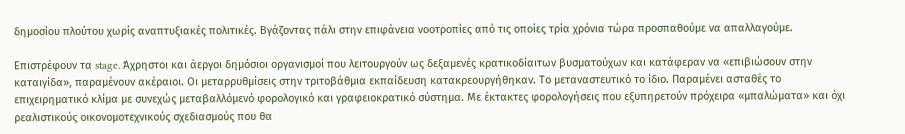δημοσίου πλούτου χωρίς αναπτυξιακές πολιτικές. Βγάζοντας πάλι στην επιφάνεια νοοτροπίες από τις οποίες τρία χρόνια τώρα προσπαθούμε να απαλλαγούμε.

Επιστρέφουν τα stage. Άχρηστοι και άεργοι δημόσιοι οργανισμοί που λειτουργούν ως δεξαμενές κρατικοδίαιτων βυσματούχων και κατάφεραν να «επιβιώσουν στην καταιγίδα», παραμένουν ακέραιοι. Οι μεταρρυθμίσεις στην τριτοβάθμια εκπαίδευση κατακρεουργήθηκαν. Το μεταναστευτικό το ίδιο. Παραμένει ασταθές το επιχειρηματικό κλίμα με συνεχώς μεταβαλλόμενό φορολογικό και γραφειοκρατικό σύστημα. Με έκτακτες φορολογήσεις που εξυπηρετούν πρόχειρα «μπαλώματα» και όχι ρεαλιστικούς οικονομοτεχνικούς σχεδιασμούς που θα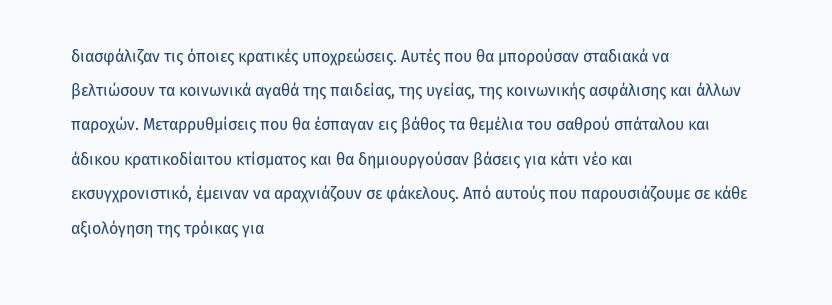διασφάλιζαν τις όποιες κρατικές υποχρεώσεις. Αυτές που θα μπορούσαν σταδιακά να βελτιώσουν τα κοινωνικά αγαθά της παιδείας, της υγείας, της κοινωνικής ασφάλισης και άλλων παροχών. Μεταρρυθμίσεις που θα έσπαγαν εις βάθος τα θεμέλια του σαθρού σπάταλου και άδικου κρατικοδίαιτου κτίσματος και θα δημιουργούσαν βάσεις για κάτι νέο και εκσυγχρονιστικό, έμειναν να αραχνιάζουν σε φάκελους. Από αυτούς που παρουσιάζουμε σε κάθε αξιολόγηση της τρόικας για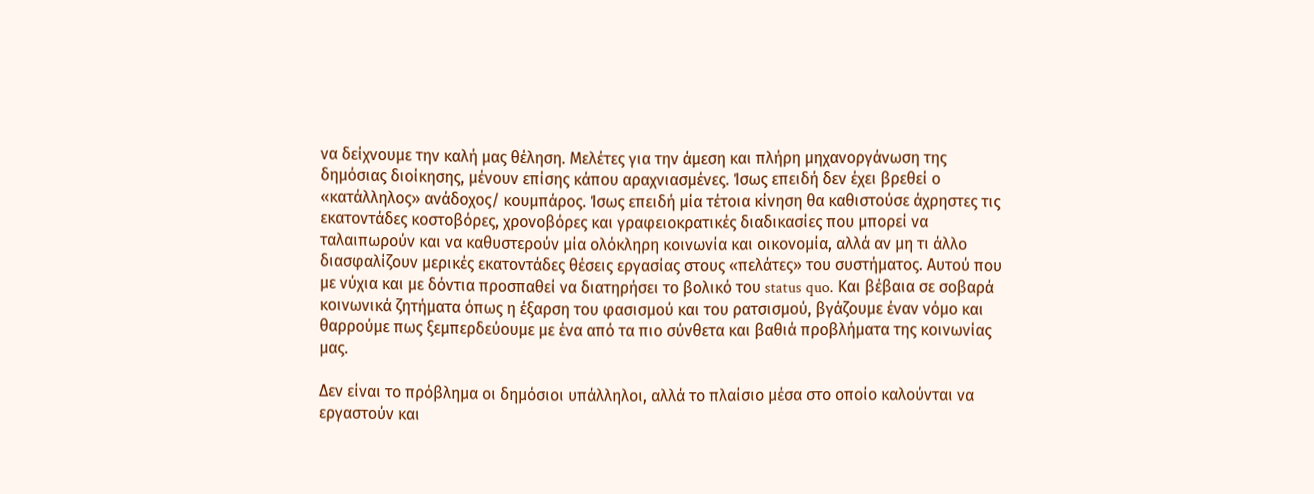να δείχνουμε την καλή μας θέληση. Μελέτες για την άμεση και πλήρη μηχανοργάνωση της δημόσιας διοίκησης, μένουν επίσης κάπου αραχνιασμένες. Ίσως επειδή δεν έχει βρεθεί ο «κατάλληλος» ανάδοχος/ κουμπάρος. Ίσως επειδή μία τέτοια κίνηση θα καθιστούσε άχρηστες τις εκατοντάδες κοστοβόρες, χρονοβόρες και γραφειοκρατικές διαδικασίες που μπορεί να ταλαιπωρούν και να καθυστερούν μία ολόκληρη κοινωνία και οικονομία, αλλά αν μη τι άλλο διασφαλίζουν μερικές εκατοντάδες θέσεις εργασίας στους «πελάτες» του συστήματος. Αυτού που με νύχια και με δόντια προσπαθεί να διατηρήσει το βολικό του status quo. Και βέβαια σε σοβαρά κοινωνικά ζητήματα όπως η έξαρση του φασισμού και του ρατσισμού, βγάζουμε έναν νόμο και θαρρούμε πως ξεμπερδεύουμε με ένα από τα πιο σύνθετα και βαθιά προβλήματα της κοινωνίας μας.

Δεν είναι το πρόβλημα οι δημόσιοι υπάλληλοι, αλλά το πλαίσιο μέσα στο οποίο καλούνται να εργαστούν και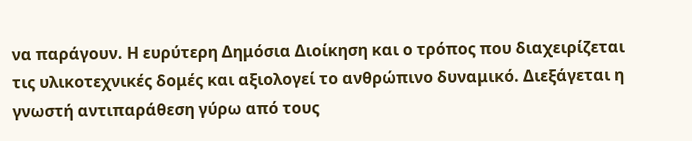να παράγουν. Η ευρύτερη Δημόσια Διοίκηση και ο τρόπος που διαχειρίζεται τις υλικοτεχνικές δομές και αξιολογεί το ανθρώπινο δυναμικό. Διεξάγεται η γνωστή αντιπαράθεση γύρω από τους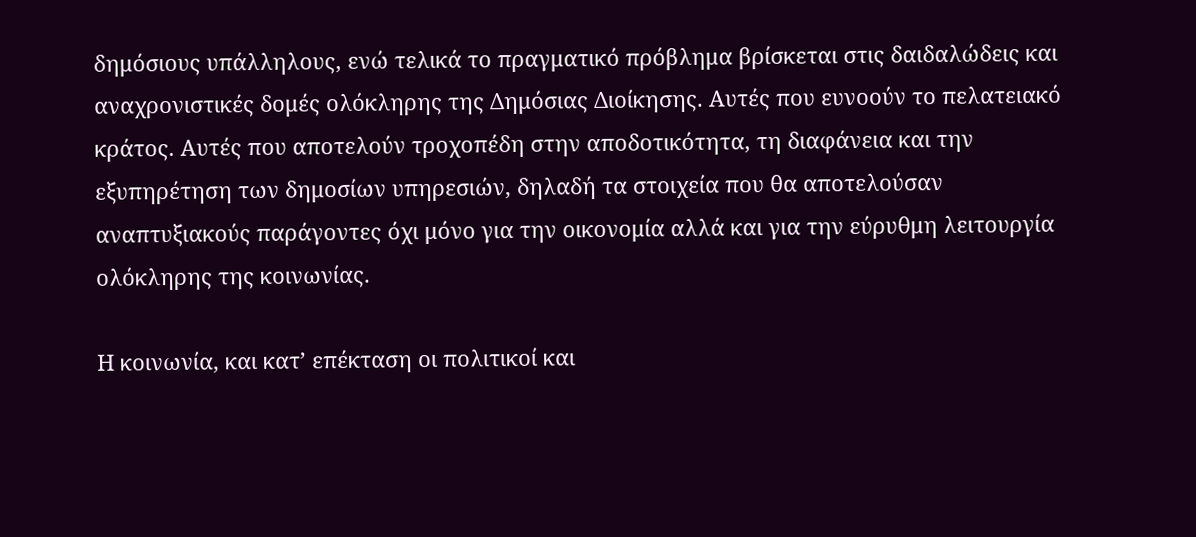δημόσιους υπάλληλους, ενώ τελικά το πραγματικό πρόβλημα βρίσκεται στις δαιδαλώδεις και αναχρονιστικές δομές ολόκληρης της Δημόσιας Διοίκησης. Αυτές που ευνοούν το πελατειακό κράτος. Αυτές που αποτελούν τροχοπέδη στην αποδοτικότητα, τη διαφάνεια και την εξυπηρέτηση των δημοσίων υπηρεσιών, δηλαδή τα στοιχεία που θα αποτελούσαν αναπτυξιακούς παράγοντες όχι μόνο για την οικονομία αλλά και για την εύρυθμη λειτουργία ολόκληρης της κοινωνίας.

Η κοινωνία, και κατ’ επέκταση οι πολιτικοί και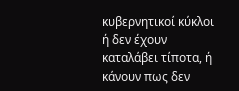κυβερνητικοί κύκλοι ή δεν έχουν καταλάβει τίποτα, ή κάνουν πως δεν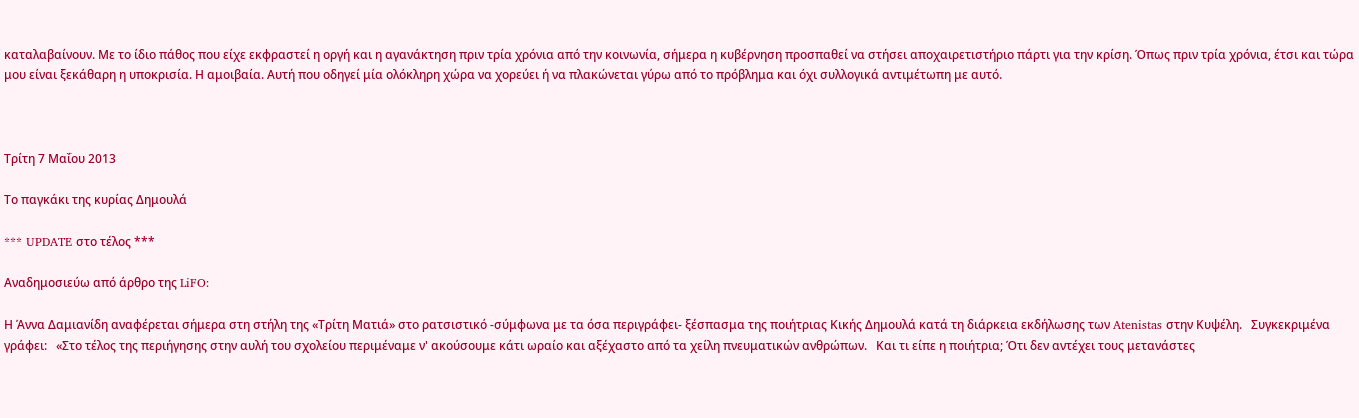καταλαβαίνουν. Με το ίδιο πάθος που είχε εκφραστεί η οργή και η αγανάκτηση πριν τρία χρόνια από την κοινωνία, σήμερα η κυβέρνηση προσπαθεί να στήσει αποχαιρετιστήριο πάρτι για την κρίση. Όπως πριν τρία χρόνια, έτσι και τώρα μου είναι ξεκάθαρη η υποκρισία. Η αμοιβαία. Αυτή που οδηγεί μία ολόκληρη χώρα να χορεύει ή να πλακώνεται γύρω από το πρόβλημα και όχι συλλογικά αντιμέτωπη με αυτό.



Τρίτη 7 Μαΐου 2013

Το παγκάκι της κυρίας Δημουλά

*** UPDATE στο τέλος ***

Αναδημοσιεύω από άρθρο της LiFO:

Η Άννα Δαμιανίδη αναφέρεται σήμερα στη στήλη της «Τρίτη Ματιά» στο ρατσιστικό -σύμφωνα με τα όσα περιγράφει- ξέσπασμα της ποιήτριας Κικής Δημουλά κατά τη διάρκεια εκδήλωσης των Atenistas στην Κυψέλη.   Συγκεκριμένα γράφει:   «Στο τέλος της περιήγησης στην αυλή του σχολείου περιμέναμε ν' ακούσουμε κάτι ωραίο και αξέχαστο από τα χείλη πνευματικών ανθρώπων.   Και τι είπε η ποιήτρια; Ότι δεν αντέχει τους μετανάστες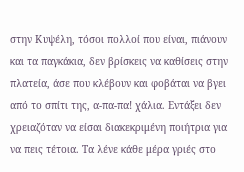στην Κυψέλη, τόσοι πολλοί που είναι, πιάνουν και τα παγκάκια, δεν βρίσκεις να καθίσεις στην πλατεία, άσε που κλέβουν και φοβάται να βγει από το σπίτι της, α-πα-πα! χάλια. Εντάξει δεν χρειαζόταν να είσαι διακεκριμένη ποιήτρια για να πεις τέτοια. Τα λένε κάθε μέρα γριές στο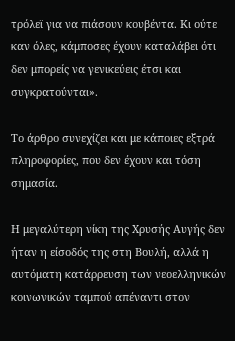τρόλεϊ για να πιάσουν κουβέντα. Κι ούτε καν όλες, κάμποσες έχουν καταλάβει ότι δεν μπορείς να γενικεύεις έτσι και συγκρατούνται».

Το άρθρο συνεχίζει και με κάποιες εξτρά πληροφορίες, που δεν έχουν και τόση σημασία.

Η μεγαλύτερη νίκη της Χρυσής Αυγής δεν ήταν η είσοδός της στη Βουλή, αλλά η αυτόματη κατάρρευση των νεοελληνικών κοινωνικών ταμπού απέναντι στον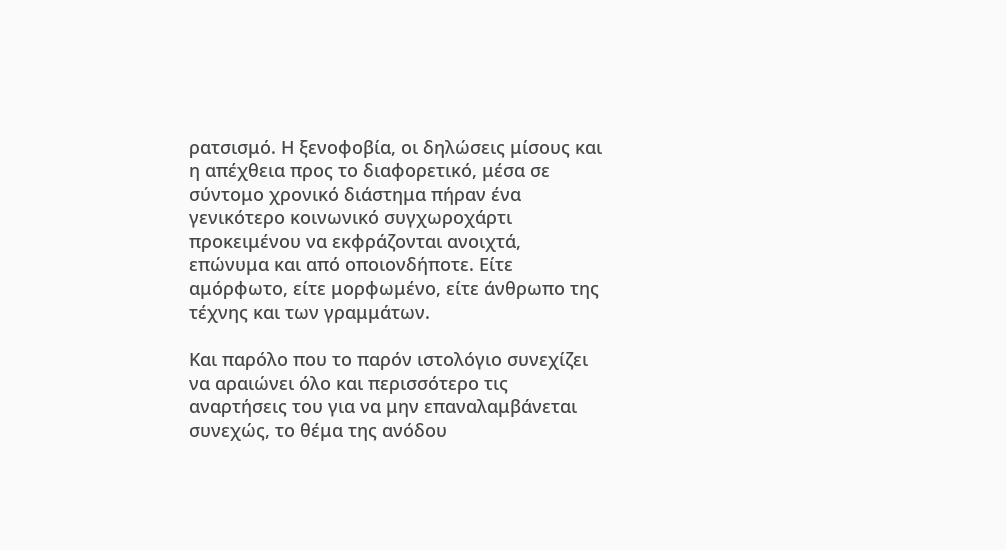ρατσισμό. Η ξενοφοβία, οι δηλώσεις μίσους και η απέχθεια προς το διαφορετικό, μέσα σε σύντομο χρονικό διάστημα πήραν ένα γενικότερο κοινωνικό συγχωροχάρτι προκειμένου να εκφράζονται ανοιχτά, επώνυμα και από οποιονδήποτε. Είτε αμόρφωτο, είτε μορφωμένο, είτε άνθρωπο της τέχνης και των γραμμάτων.

Και παρόλο που το παρόν ιστολόγιο συνεχίζει να αραιώνει όλο και περισσότερο τις αναρτήσεις του για να μην επαναλαμβάνεται συνεχώς, το θέμα της ανόδου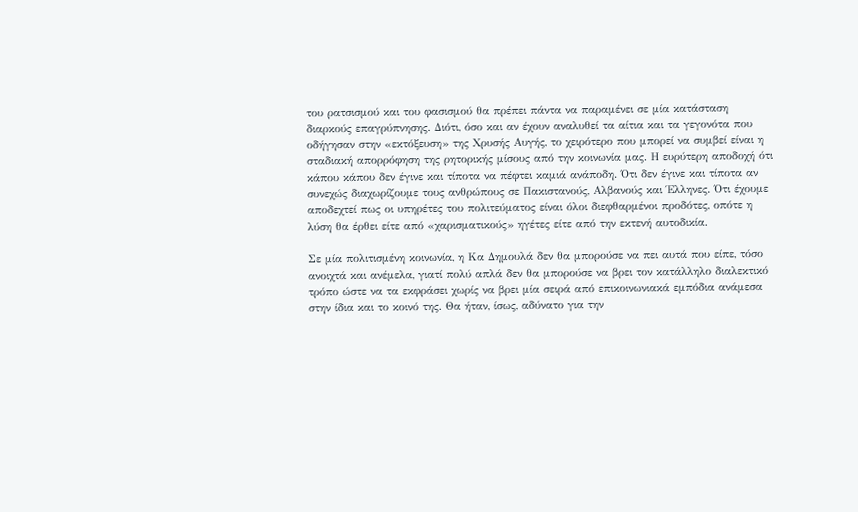του ρατσισμού και του φασισμού θα πρέπει πάντα να παραμένει σε μία κατάσταση διαρκούς επαγρύπνησης. Διότι, όσο και αν έχουν αναλυθεί τα αίτια και τα γεγονότα που οδήγησαν στην «εκτόξευση» της Χρυσής Αυγής, το χειρότερο που μπορεί να συμβεί είναι η σταδιακή απορρόφηση της ρητορικής μίσους από την κοινωνία μας. Η ευρύτερη αποδοχή ότι κάπου κάπου δεν έγινε και τίποτα να πέφτει καμιά ανάποδη. Ότι δεν έγινε και τίποτα αν συνεχώς διαχωρίζουμε τους ανθρώπους σε Πακιστανούς, Αλβανούς και Έλληνες. Ότι έχουμε αποδεχτεί πως οι υπηρέτες του πολιτεύματος είναι όλοι διεφθαρμένοι προδότες, οπότε η λύση θα έρθει είτε από «χαρισματικούς» ηγέτες είτε από την εκτενή αυτοδικία.

Σε μία πολιτισμένη κοινωνία, η Κα Δημουλά δεν θα μπορούσε να πει αυτά που είπε, τόσο ανοιχτά και ανέμελα, γιατί πολύ απλά δεν θα μπορούσε να βρει τον κατάλληλο διαλεκτικό τρόπο ώστε να τα εκφράσει χωρίς να βρει μία σειρά από επικοινωνιακά εμπόδια ανάμεσα στην ίδια και το κοινό της. Θα ήταν, ίσως, αδύνατο για την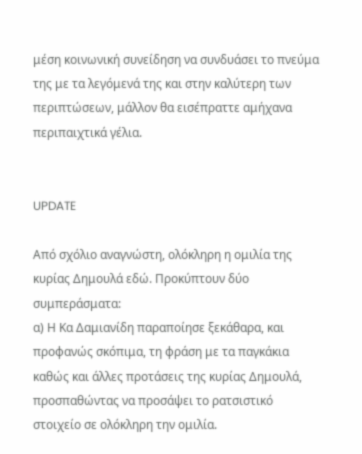μέση κοινωνική συνείδηση να συνδυάσει το πνεύμα της με τα λεγόμενά της και στην καλύτερη των περιπτώσεων, μάλλον θα εισέπραττε αμήχανα περιπαιχτικά γέλια.


UPDATE

Από σχόλιο αναγνώστη, ολόκληρη η ομιλία της κυρίας Δημουλά εδώ. Προκύπτουν δύο συμπεράσματα:
α) Η Κα Δαμιανίδη παραποίησε ξεκάθαρα, και προφανώς σκόπιμα, τη φράση με τα παγκάκια καθώς και άλλες προτάσεις της κυρίας Δημουλά, προσπαθώντας να προσάψει το ρατσιστικό στοιχείο σε ολόκληρη την ομιλία.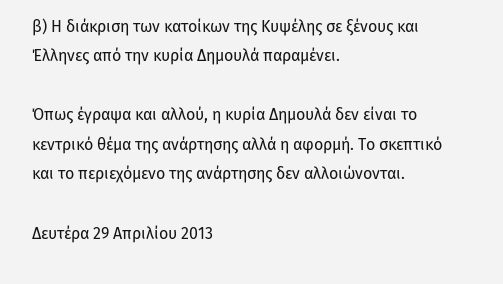β) Η διάκριση των κατοίκων της Κυψέλης σε ξένους και Έλληνες από την κυρία Δημουλά παραμένει.

Όπως έγραψα και αλλού, η κυρία Δημουλά δεν είναι το κεντρικό θέμα της ανάρτησης αλλά η αφορμή. Το σκεπτικό και το περιεχόμενο της ανάρτησης δεν αλλοιώνονται.

Δευτέρα 29 Απριλίου 2013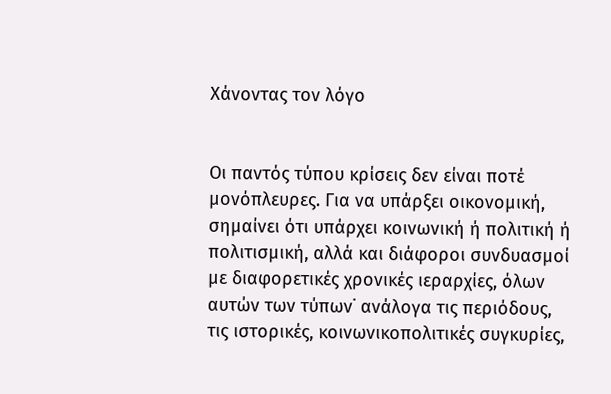Χάνοντας τον λόγο


Οι παντός τύπου κρίσεις δεν είναι ποτέ μονόπλευρες. Για να υπάρξει οικονομική, σημαίνει ότι υπάρχει κοινωνική ή πολιτική ή πολιτισμική, αλλά και διάφοροι συνδυασμοί με διαφορετικές χρονικές ιεραρχίες, όλων αυτών των τύπων˙ ανάλογα τις περιόδους, τις ιστορικές, κοινωνικοπολιτικές συγκυρίες,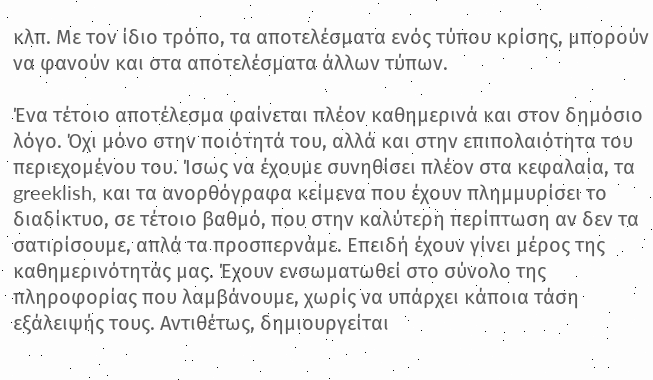κλπ. Με τον ίδιο τρόπο, τα αποτελέσματα ενός τύπου κρίσης, μπορούν να φανούν και στα αποτελέσματα άλλων τύπων.

Ένα τέτοιο αποτέλεσμα φαίνεται πλέον καθημερινά και στον δημόσιο λόγο. Όχι μόνο στην ποιότητά του, αλλά και στην επιπολαιότητα του περιεχομένου του. Ίσως να έχουμε συνηθίσει πλέον στα κεφαλαία, τα greeklish, και τα ανορθόγραφα κείμενα που έχουν πλημμυρίσει το διαδίκτυο, σε τέτοιο βαθμό, που στην καλύτερη περίπτωση αν δεν τα σατιρίσουμε, απλά τα προσπερνάμε. Επειδή έχουν γίνει μέρος της καθημερινότητάς μας. Έχουν ενσωματωθεί στο σύνολο της πληροφορίας που λαμβάνουμε, χωρίς να υπάρχει κάποια τάση εξάλειψής τους. Αντιθέτως, δημιουργείται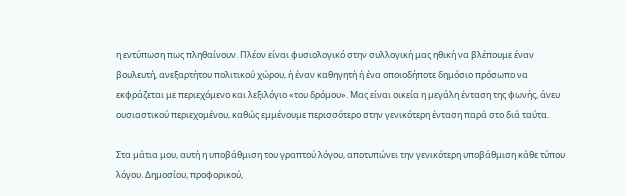η εντύπωση πως πληθαίνουν. Πλέον είναι φυσιολογικό στην συλλογική μας ηθική να βλέπουμε έναν βουλευτή, ανεξαρτήτου πολιτικού χώρου, ή έναν καθηγητή ή ένα οποιοδήποτε δημόσιο πρόσωπο να εκφράζεται με περιεχόμενο και λεξιλόγιο «του δρόμου». Μας είναι οικεία η μεγάλη ένταση της φωνής, άνευ ουσιαστικού περιεχομένου, καθώς εμμένουμε περισσότερο στην γενικότερη ένταση παρά στο διά ταύτα.

Στα μάτια μου, αυτή η υποβάθμιση του γραπτού λόγου, αποτυπώνει την γενικότερη υποβάθμιση κάθε τύπου λόγου. Δημοσίου, προφορικού,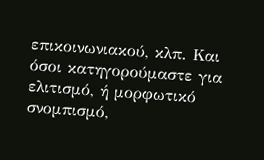επικοινωνιακού, κλπ. Και όσοι κατηγορούμαστε για ελιτισμό, ή μορφωτικό σνομπισμό,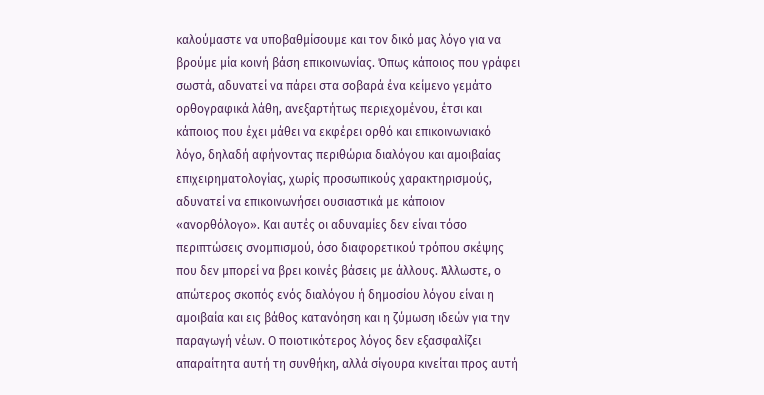καλούμαστε να υποβαθμίσουμε και τον δικό μας λόγο για να βρούμε μία κοινή βάση επικοινωνίας. Όπως κάποιος που γράφει σωστά, αδυνατεί να πάρει στα σοβαρά ένα κείμενο γεμάτο ορθογραφικά λάθη, ανεξαρτήτως περιεχομένου, έτσι και κάποιος που έχει μάθει να εκφέρει ορθό και επικοινωνιακό λόγο, δηλαδή αφήνοντας περιθώρια διαλόγου και αμοιβαίας επιχειρηματολογίας, χωρίς προσωπικούς χαρακτηρισμούς, αδυνατεί να επικοινωνήσει ουσιαστικά με κάποιον «ανορθόλογο». Και αυτές οι αδυναμίες δεν είναι τόσο περιπτώσεις σνομπισμού, όσο διαφορετικού τρόπου σκέψης που δεν μπορεί να βρει κοινές βάσεις με άλλους. Άλλωστε, ο απώτερος σκοπός ενός διαλόγου ή δημοσίου λόγου είναι η αμοιβαία και εις βάθος κατανόηση και η ζύμωση ιδεών για την παραγωγή νέων. Ο ποιοτικότερος λόγος δεν εξασφαλίζει απαραίτητα αυτή τη συνθήκη, αλλά σίγουρα κινείται προς αυτή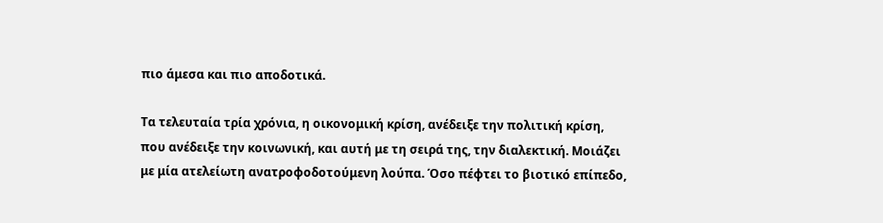πιο άμεσα και πιο αποδοτικά.

Τα τελευταία τρία χρόνια, η οικονομική κρίση, ανέδειξε την πολιτική κρίση, που ανέδειξε την κοινωνική, και αυτή με τη σειρά της, την διαλεκτική. Μοιάζει με μία ατελείωτη ανατροφοδοτούμενη λούπα. Όσο πέφτει το βιοτικό επίπεδο,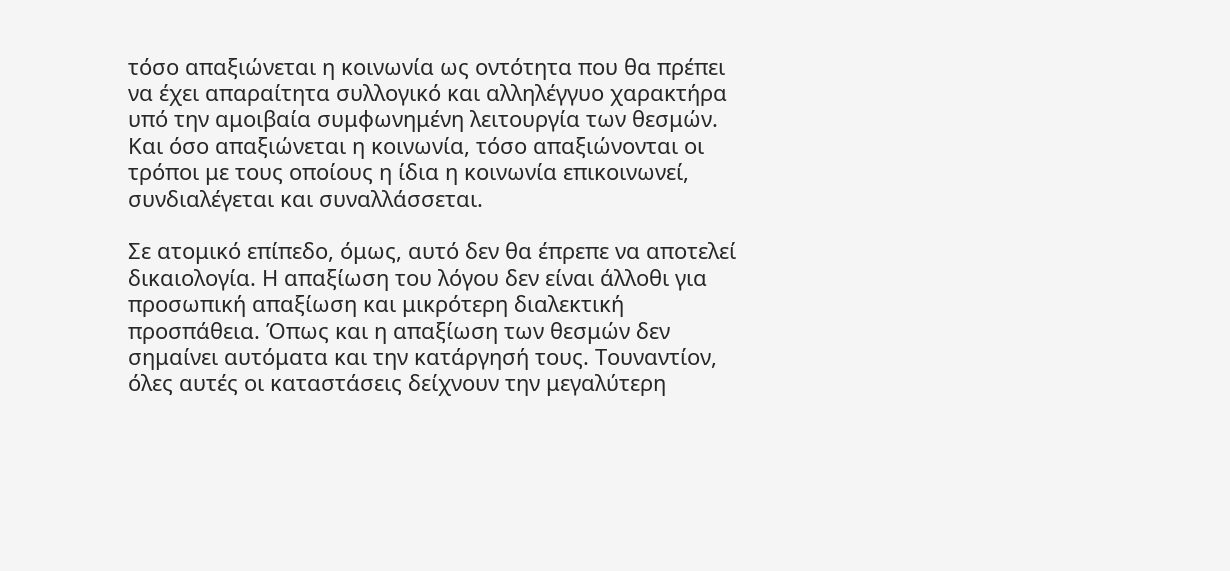τόσο απαξιώνεται η κοινωνία ως οντότητα που θα πρέπει να έχει απαραίτητα συλλογικό και αλληλέγγυο χαρακτήρα υπό την αμοιβαία συμφωνημένη λειτουργία των θεσμών. Και όσο απαξιώνεται η κοινωνία, τόσο απαξιώνονται οι τρόποι με τους οποίους η ίδια η κοινωνία επικοινωνεί, συνδιαλέγεται και συναλλάσσεται.

Σε ατομικό επίπεδο, όμως, αυτό δεν θα έπρεπε να αποτελεί δικαιολογία. Η απαξίωση του λόγου δεν είναι άλλοθι για προσωπική απαξίωση και μικρότερη διαλεκτική προσπάθεια. Όπως και η απαξίωση των θεσμών δεν σημαίνει αυτόματα και την κατάργησή τους. Τουναντίον, όλες αυτές οι καταστάσεις δείχνουν την μεγαλύτερη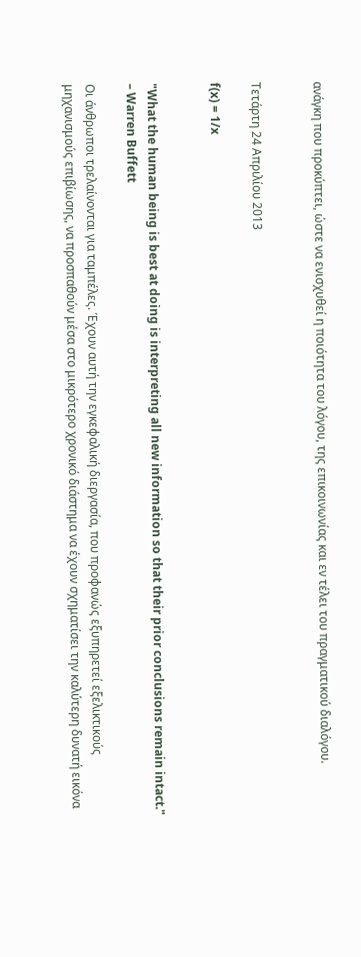ανάγκη που προκύπτει, ώστε να ενισχυθεί η ποιότητα του λόγου, της επικοινωνίας και εν τέλει του πραγματικού διαλόγου.


Τετάρτη 24 Απριλίου 2013

f(x) = 1/x


"What the human being is best at doing is interpreting all new information so that their prior conclusions remain intact." – Warren Buffett

Οι άνθρωποι τρελαίνονται για ταμπέλες. Έχουν αυτή την εγκεφαλική διεργασία, που προφανώς εξυπηρετεί εξελικτικούς μηχανισμούς επιβίωσης, να προσπαθούν μέσα στο μικρότερο χρονικό διάστημα να έχουν σχηματίσει την καλύτερη δυνατή εικόνα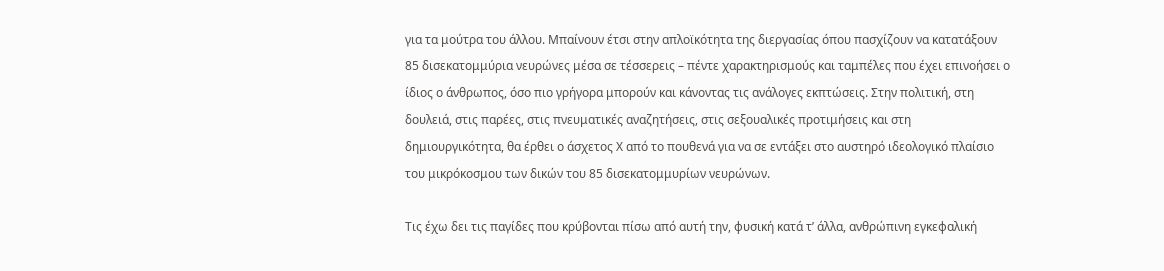για τα μούτρα του άλλου. Μπαίνουν έτσι στην απλοϊκότητα της διεργασίας όπου πασχίζουν να κατατάξουν 85 δισεκατομμύρια νευρώνες μέσα σε τέσσερεις – πέντε χαρακτηρισμούς και ταμπέλες που έχει επινοήσει ο ίδιος ο άνθρωπος, όσο πιο γρήγορα μπορούν και κάνοντας τις ανάλογες εκπτώσεις. Στην πολιτική, στη δουλειά, στις παρέες, στις πνευματικές αναζητήσεις, στις σεξουαλικές προτιμήσεις και στη δημιουργικότητα, θα έρθει ο άσχετος Χ από το πουθενά για να σε εντάξει στο αυστηρό ιδεολογικό πλαίσιο του μικρόκοσμου των δικών του 85 δισεκατομμυρίων νευρώνων.

Τις έχω δει τις παγίδες που κρύβονται πίσω από αυτή την, φυσική κατά τ’ άλλα, ανθρώπινη εγκεφαλική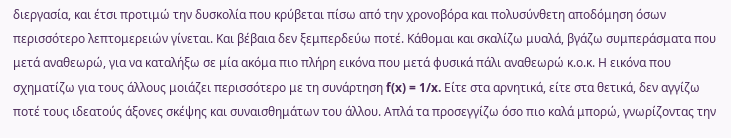διεργασία, και έτσι προτιμώ την δυσκολία που κρύβεται πίσω από την χρονοβόρα και πολυσύνθετη αποδόμηση όσων περισσότερο λεπτομερειών γίνεται. Και βέβαια δεν ξεμπερδεύω ποτέ. Κάθομαι και σκαλίζω μυαλά, βγάζω συμπεράσματα που μετά αναθεωρώ, για να καταλήξω σε μία ακόμα πιο πλήρη εικόνα που μετά φυσικά πάλι αναθεωρώ κ.ο.κ. Η εικόνα που σχηματίζω για τους άλλους μοιάζει περισσότερο με τη συνάρτηση f(x) = 1/x. Είτε στα αρνητικά, είτε στα θετικά, δεν αγγίζω ποτέ τους ιδεατούς άξονες σκέψης και συναισθημάτων του άλλου. Απλά τα προσεγγίζω όσο πιο καλά μπορώ, γνωρίζοντας την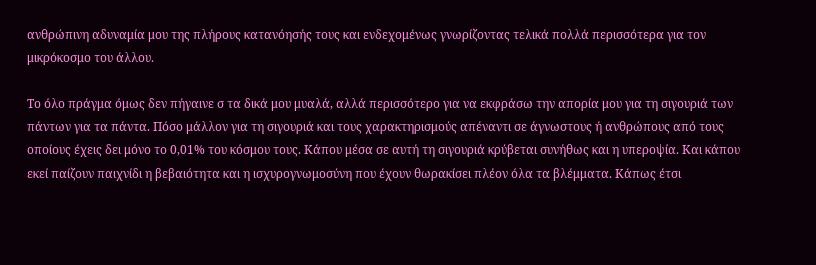ανθρώπινη αδυναμία μου της πλήρους κατανόησής τους και ενδεχομένως γνωρίζοντας τελικά πολλά περισσότερα για τον μικρόκοσμο του άλλου.

Το όλο πράγμα όμως δεν πήγαινε σ τα δικά μου μυαλά, αλλά περισσότερο για να εκφράσω την απορία μου για τη σιγουριά των πάντων για τα πάντα. Πόσο μάλλον για τη σιγουριά και τους χαρακτηρισμούς απέναντι σε άγνωστους ή ανθρώπους από τους οποίους έχεις δει μόνο το 0,01% του κόσμου τους. Κάπου μέσα σε αυτή τη σιγουριά κρύβεται συνήθως και η υπεροψία. Και κάπου εκεί παίζουν παιχνίδι η βεβαιότητα και η ισχυρογνωμοσύνη που έχουν θωρακίσει πλέον όλα τα βλέμματα. Κάπως έτσι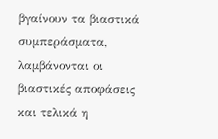βγαίνουν τα βιαστικά συμπεράσματα, λαμβάνονται οι βιαστικές αποφάσεις και τελικά η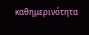καθημερινότητα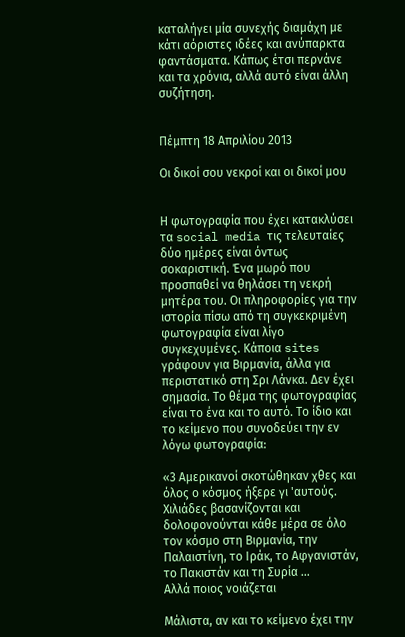καταλήγει μία συνεχής διαμάχη με κάτι αόριστες ιδέες και ανύπαρκτα φαντάσματα. Κάπως έτσι περνάνε και τα χρόνια, αλλά αυτό είναι άλλη συζήτηση.


Πέμπτη 18 Απριλίου 2013

Οι δικοί σου νεκροί και οι δικοί μου


Η φωτογραφία που έχει κατακλύσει τα social media τις τελευταίες δύο ημέρες είναι όντως σοκαριστική. Ένα μωρό που προσπαθεί να θηλάσει τη νεκρή μητέρα του. Οι πληροφορίες για την ιστορία πίσω από τη συγκεκριμένη φωτογραφία είναι λίγο συγκεχυμένες. Κάποια sites γράφουν για Βιρμανία, άλλα για περιστατικό στη Σρι Λάνκα. Δεν έχει σημασία. Το θέμα της φωτογραφίας είναι το ένα και το αυτό. Το ίδιο και το κείμενο που συνοδεύει την εν λόγω φωτογραφία:

«3 Αμερικανοί σκοτώθηκαν χθες και όλος ο κόσμος ήξερε γι 'αυτούς.
Χιλιάδες βασανίζονται και δολοφονούνται κάθε μέρα σε όλο τον κόσμο στη Βιρμανία, την Παλαιστίνη, το Ιράκ, το Αφγανιστάν, το Πακιστάν και τη Συρία ...
Αλλά ποιος νοιάζεται

Μάλιστα, αν και το κείμενο έχει την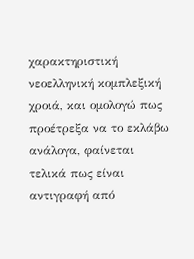χαρακτηριστική νεοελληνική κομπλεξική χροιά, και ομολογώ πως προέτρεξα να το εκλάβω ανάλογα, φαίνεται τελικά πως είναι αντιγραφή από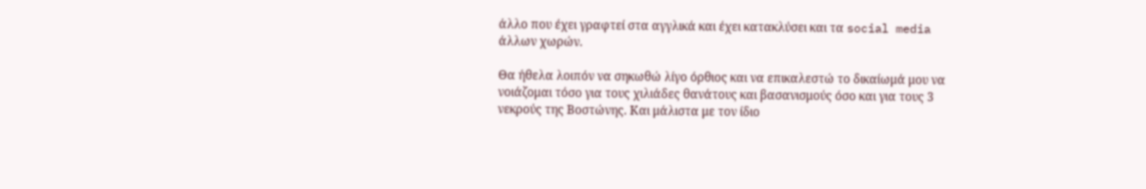άλλο που έχει γραφτεί στα αγγλικά και έχει κατακλύσει και τα social media άλλων χωρών.

Θα ήθελα λοιπόν να σηκωθώ λίγο όρθιος και να επικαλεστώ το δικαίωμά μου να νοιάζομαι τόσο για τους χιλιάδες θανάτους και βασανισμούς όσο και για τους 3 νεκρούς της Βοστώνης. Και μάλιστα με τον ίδιο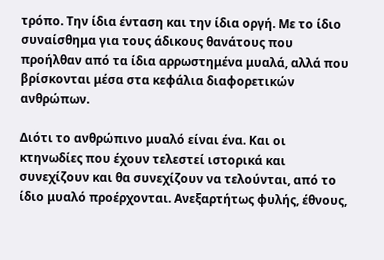τρόπο. Την ίδια ένταση και την ίδια οργή. Με το ίδιο συναίσθημα για τους άδικους θανάτους που προήλθαν από τα ίδια αρρωστημένα μυαλά, αλλά που βρίσκονται μέσα στα κεφάλια διαφορετικών ανθρώπων.

Διότι το ανθρώπινο μυαλό είναι ένα. Και οι κτηνωδίες που έχουν τελεστεί ιστορικά και συνεχίζουν και θα συνεχίζουν να τελούνται, από το ίδιο μυαλό προέρχονται. Ανεξαρτήτως φυλής, έθνους,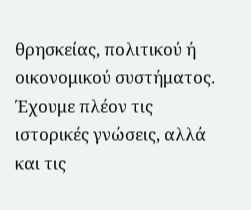θρησκείας, πολιτικού ή οικονομικού συστήματος. Έχουμε πλέον τις ιστορικές γνώσεις, αλλά και τις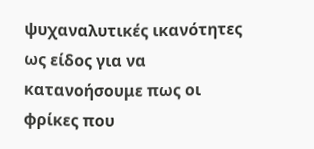ψυχαναλυτικές ικανότητες ως είδος για να κατανοήσουμε πως οι φρίκες που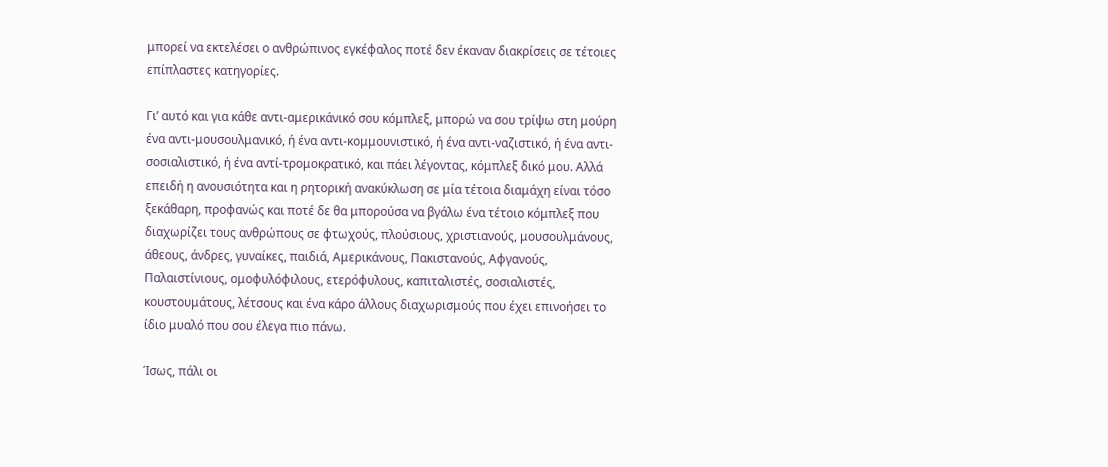μπορεί να εκτελέσει ο ανθρώπινος εγκέφαλος ποτέ δεν έκαναν διακρίσεις σε τέτοιες επίπλαστες κατηγορίες.

Γι’ αυτό και για κάθε αντι-αμερικάνικό σου κόμπλεξ, μπορώ να σου τρίψω στη μούρη ένα αντι-μουσουλμανικό, ή ένα αντι-κομμουνιστικό, ή ένα αντι-ναζιστικό, ή ένα αντι-σοσιαλιστικό, ή ένα αντί-τρομοκρατικό, και πάει λέγοντας, κόμπλεξ δικό μου. Αλλά επειδή η ανουσιότητα και η ρητορική ανακύκλωση σε μία τέτοια διαμάχη είναι τόσο ξεκάθαρη, προφανώς και ποτέ δε θα μπορούσα να βγάλω ένα τέτοιο κόμπλεξ που διαχωρίζει τους ανθρώπους σε φτωχούς, πλούσιους, χριστιανούς, μουσουλμάνους, άθεους, άνδρες, γυναίκες, παιδιά, Αμερικάνους, Πακιστανούς, Αφγανούς, Παλαιστίνιους, ομοφυλόφιλους, ετερόφυλους, καπιταλιστές, σοσιαλιστές, κουστουμάτους, λέτσους και ένα κάρο άλλους διαχωρισμούς που έχει επινοήσει το ίδιο μυαλό που σου έλεγα πιο πάνω.

Ίσως, πάλι οι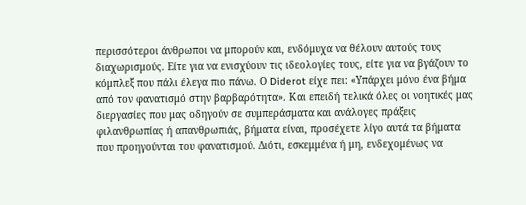περισσότεροι άνθρωποι να μπορούν και, ενδόμυχα να θέλουν αυτούς τους διαχωρισμούς. Είτε για να ενισχύουν τις ιδεολογίες τους, είτε για να βγάζουν το κόμπλεξ που πάλι έλεγα πιο πάνω. Ο Diderot είχε πει: «Υπάρχει μόνο ένα βήμα από τον φανατισμό στην βαρβαρότητα». Και επειδή τελικά όλες οι νοητικές μας διεργασίες που μας οδηγούν σε συμπεράσματα και ανάλογες πράξεις φιλανθρωπίας ή απανθρωπιάς, βήματα είναι, προσέχετε λίγο αυτά τα βήματα που προηγούνται του φανατισμού. Διότι, εσκεμμένα ή μη, ενδεχομένως να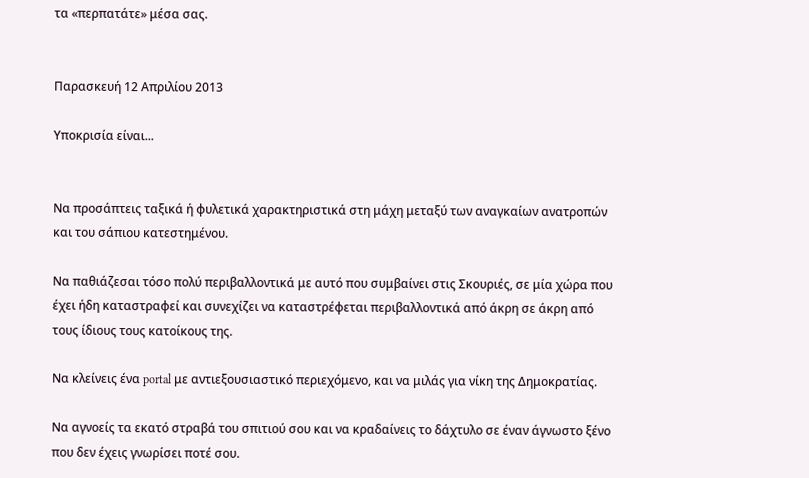τα «περπατάτε» μέσα σας.


Παρασκευή 12 Απριλίου 2013

Υποκρισία είναι...


Να προσάπτεις ταξικά ή φυλετικά χαρακτηριστικά στη μάχη μεταξύ των αναγκαίων ανατροπών και του σάπιου κατεστημένου.

Να παθιάζεσαι τόσο πολύ περιβαλλοντικά με αυτό που συμβαίνει στις Σκουριές, σε μία χώρα που έχει ήδη καταστραφεί και συνεχίζει να καταστρέφεται περιβαλλοντικά από άκρη σε άκρη από τους ίδιους τους κατοίκους της.

Να κλείνεις ένα portal με αντιεξουσιαστικό περιεχόμενο, και να μιλάς για νίκη της Δημοκρατίας.

Να αγνοείς τα εκατό στραβά του σπιτιού σου και να κραδαίνεις το δάχτυλο σε έναν άγνωστο ξένο που δεν έχεις γνωρίσει ποτέ σου.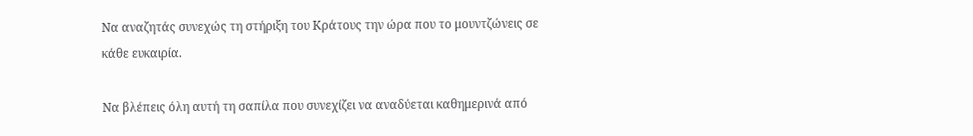Να αναζητάς συνεχώς τη στήριξη του Κράτους την ώρα που το μουντζώνεις σε κάθε ευκαιρία.

Να βλέπεις όλη αυτή τη σαπίλα που συνεχίζει να αναδύεται καθημερινά από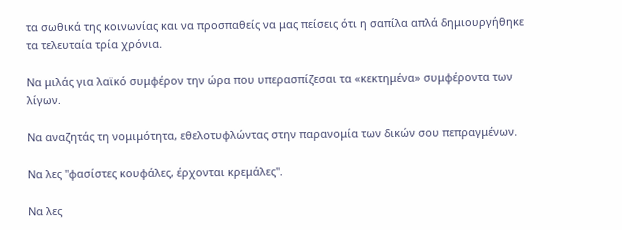τα σωθικά της κοινωνίας και να προσπαθείς να μας πείσεις ότι η σαπίλα απλά δημιουργήθηκε τα τελευταία τρία χρόνια.

Να μιλάς για λαϊκό συμφέρον την ώρα που υπερασπίζεσαι τα «κεκτημένα» συμφέροντα των λίγων.

Να αναζητάς τη νομιμότητα, εθελοτυφλώντας στην παρανομία των δικών σου πεπραγμένων.

Να λες "φασίστες κουφάλες, έρχονται κρεμάλες".

Να λες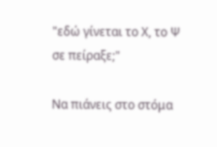"εδώ γίνεται το Χ, το Ψ σε πείραξε;"

Να πιάνεις στο στόμα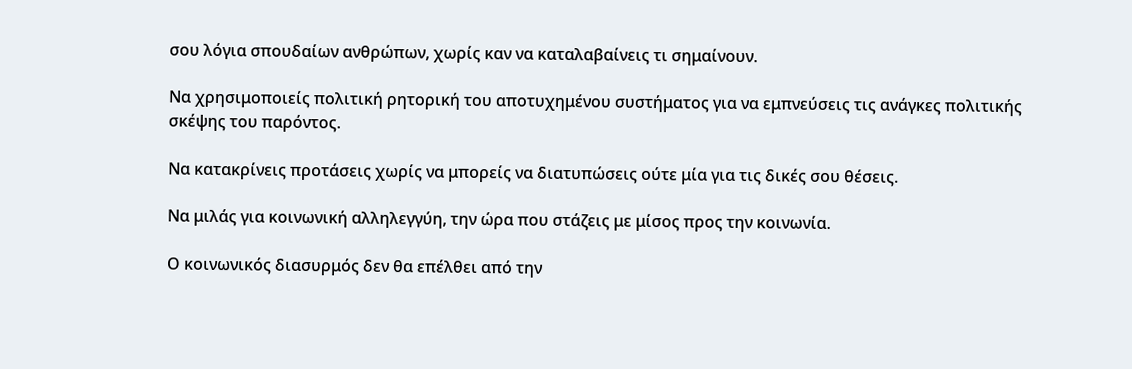σου λόγια σπουδαίων ανθρώπων, χωρίς καν να καταλαβαίνεις τι σημαίνουν.

Να χρησιμοποιείς πολιτική ρητορική του αποτυχημένου συστήματος για να εμπνεύσεις τις ανάγκες πολιτικής σκέψης του παρόντος.

Να κατακρίνεις προτάσεις χωρίς να μπορείς να διατυπώσεις ούτε μία για τις δικές σου θέσεις.

Να μιλάς για κοινωνική αλληλεγγύη, την ώρα που στάζεις με μίσος προς την κοινωνία.

Ο κοινωνικός διασυρμός δεν θα επέλθει από την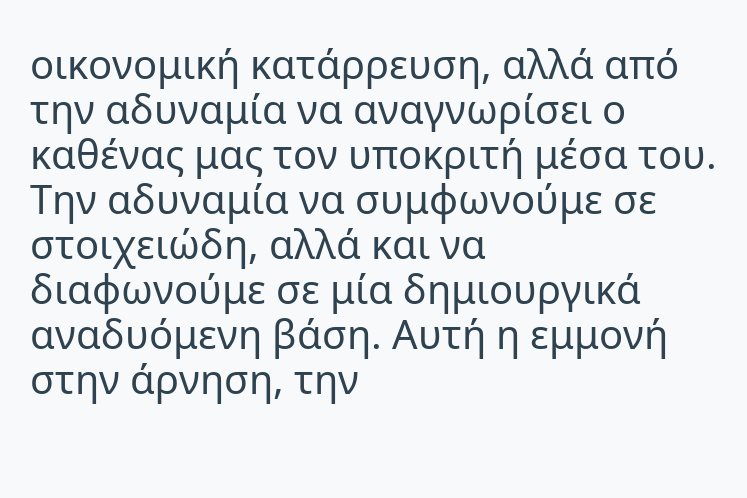οικονομική κατάρρευση, αλλά από την αδυναμία να αναγνωρίσει ο καθένας μας τον υποκριτή μέσα του. Την αδυναμία να συμφωνούμε σε στοιχειώδη, αλλά και να διαφωνούμε σε μία δημιουργικά αναδυόμενη βάση. Αυτή η εμμονή στην άρνηση, την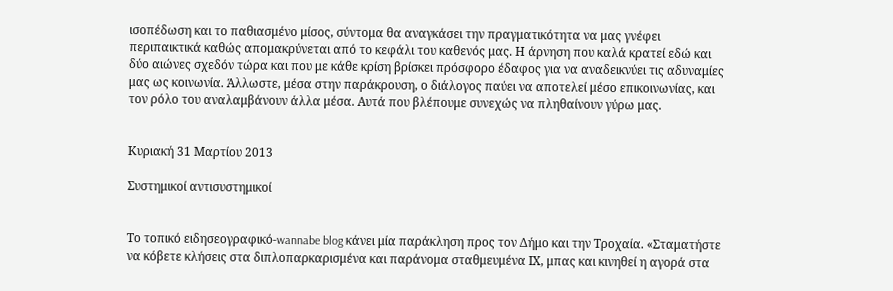ισοπέδωση και το παθιασμένο μίσος, σύντομα θα αναγκάσει την πραγματικότητα να μας γνέφει περιπαικτικά καθώς απομακρύνεται από το κεφάλι του καθενός μας. Η άρνηση που καλά κρατεί εδώ και δύο αιώνες σχεδόν τώρα και που με κάθε κρίση βρίσκει πρόσφορο έδαφος για να αναδεικνύει τις αδυναμίες μας ως κοινωνία. Άλλωστε, μέσα στην παράκρουση, ο διάλογος παύει να αποτελεί μέσο επικοινωνίας, και τον ρόλο του αναλαμβάνουν άλλα μέσα. Αυτά που βλέπουμε συνεχώς να πληθαίνουν γύρω μας.


Κυριακή 31 Μαρτίου 2013

Συστημικοί αντισυστημικοί


Το τοπικό ειδησεογραφικό-wannabe blog κάνει μία παράκληση προς τον Δήμο και την Τροχαία. «Σταματήστε να κόβετε κλήσεις στα διπλοπαρκαρισμένα και παράνομα σταθμευμένα ΙΧ, μπας και κινηθεί η αγορά στα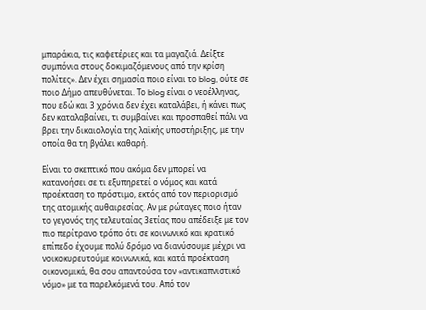μπαράκια, τις καφετέριες και τα μαγαζιά. Δείξτε συμπόνια στους δοκιμαζόμενους από την κρίση πολίτες». Δεν έχει σημασία ποιο είναι το blog, ούτε σε ποιο Δήμο απευθύνεται. Το blog είναι ο νεοέλληνας, που εδώ και 3 χρόνια δεν έχει καταλάβει, ή κάνει πως δεν καταλαβαίνει, τι συμβαίνει και προσπαθεί πάλι να βρει την δικαιολογία της λαϊκής υποστήριξης, με την οποία θα τη βγάλει καθαρή.

Είναι το σκεπτικό που ακόμα δεν μπορεί να κατανοήσει σε τι εξυπηρετεί ο νόμος και κατά προέκταση το πρόστιμο, εκτός από τον περιορισμό της ατομικής αυθαιρεσίας. Αν με ρώταγες ποιο ήταν το γεγονός της τελευταίας 3ετίας που απέδειξε με τον πιο περίτρανο τρόπο ότι σε κοινωνικό και κρατικό επίπεδο έχουμε πολύ δρόμο να διανύσουμε μέχρι να νοικοκυρευτούμε κοινωνικά, και κατά προέκταση οικονομικά, θα σου απαντούσα τον «αντικαπνιστικό νόμο» με τα παρελκόμενά του. Από τον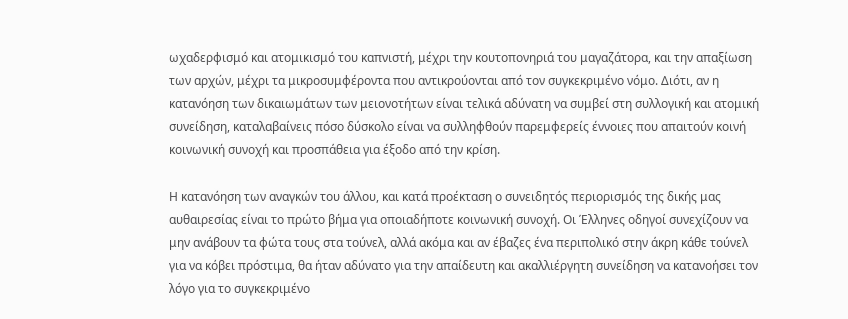ωχαδερφισμό και ατομικισμό του καπνιστή, μέχρι την κουτοπονηριά του μαγαζάτορα, και την απαξίωση των αρχών, μέχρι τα μικροσυμφέροντα που αντικρούονται από τον συγκεκριμένο νόμο. Διότι, αν η κατανόηση των δικαιωμάτων των μειονοτήτων είναι τελικά αδύνατη να συμβεί στη συλλογική και ατομική συνείδηση, καταλαβαίνεις πόσο δύσκολο είναι να συλληφθούν παρεμφερείς έννοιες που απαιτούν κοινή κοινωνική συνοχή και προσπάθεια για έξοδο από την κρίση.

Η κατανόηση των αναγκών του άλλου, και κατά προέκταση ο συνειδητός περιορισμός της δικής μας αυθαιρεσίας είναι το πρώτο βήμα για οποιαδήποτε κοινωνική συνοχή. Οι Έλληνες οδηγοί συνεχίζουν να μην ανάβουν τα φώτα τους στα τούνελ, αλλά ακόμα και αν έβαζες ένα περιπολικό στην άκρη κάθε τούνελ για να κόβει πρόστιμα, θα ήταν αδύνατο για την απαίδευτη και ακαλλιέργητη συνείδηση να κατανοήσει τον λόγο για το συγκεκριμένο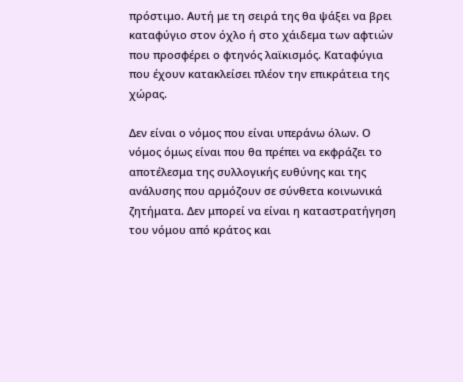πρόστιμο. Αυτή με τη σειρά της θα ψάξει να βρει καταφύγιο στον όχλο ή στο χάιδεμα των αφτιών που προσφέρει ο φτηνός λαϊκισμός. Καταφύγια που έχουν κατακλείσει πλέον την επικράτεια της χώρας.

Δεν είναι ο νόμος που είναι υπεράνω όλων. Ο νόμος όμως είναι που θα πρέπει να εκφράζει το αποτέλεσμα της συλλογικής ευθύνης και της ανάλυσης που αρμόζουν σε σύνθετα κοινωνικά ζητήματα. Δεν μπορεί να είναι η καταστρατήγηση του νόμου από κράτος και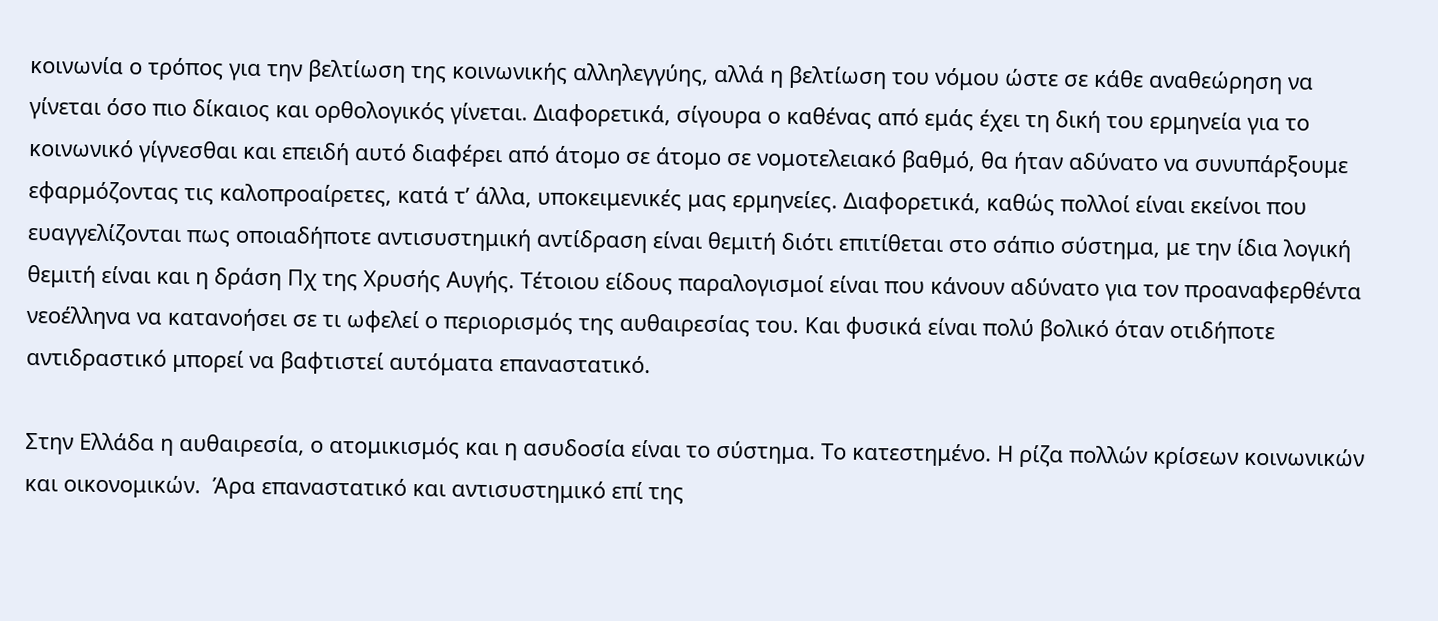κοινωνία ο τρόπος για την βελτίωση της κοινωνικής αλληλεγγύης, αλλά η βελτίωση του νόμου ώστε σε κάθε αναθεώρηση να γίνεται όσο πιο δίκαιος και ορθολογικός γίνεται. Διαφορετικά, σίγουρα ο καθένας από εμάς έχει τη δική του ερμηνεία για το κοινωνικό γίγνεσθαι και επειδή αυτό διαφέρει από άτομο σε άτομο σε νομοτελειακό βαθμό, θα ήταν αδύνατο να συνυπάρξουμε εφαρμόζοντας τις καλοπροαίρετες, κατά τ’ άλλα, υποκειμενικές μας ερμηνείες. Διαφορετικά, καθώς πολλοί είναι εκείνοι που ευαγγελίζονται πως οποιαδήποτε αντισυστημική αντίδραση είναι θεμιτή διότι επιτίθεται στο σάπιο σύστημα, με την ίδια λογική θεμιτή είναι και η δράση Πχ της Χρυσής Αυγής. Τέτοιου είδους παραλογισμοί είναι που κάνουν αδύνατο για τον προαναφερθέντα νεοέλληνα να κατανοήσει σε τι ωφελεί ο περιορισμός της αυθαιρεσίας του. Και φυσικά είναι πολύ βολικό όταν οτιδήποτε αντιδραστικό μπορεί να βαφτιστεί αυτόματα επαναστατικό.

Στην Ελλάδα η αυθαιρεσία, ο ατομικισμός και η ασυδοσία είναι το σύστημα. Το κατεστημένο. Η ρίζα πολλών κρίσεων κοινωνικών και οικονομικών.  Άρα επαναστατικό και αντισυστημικό επί της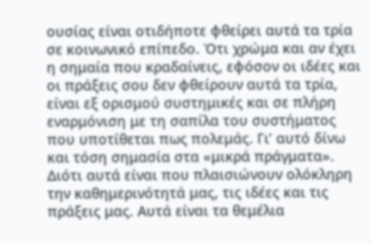ουσίας είναι οτιδήποτε φθείρει αυτά τα τρία σε κοινωνικό επίπεδο. Ότι χρώμα και αν έχει η σημαία που κραδαίνεις, εφόσον οι ιδέες και οι πράξεις σου δεν φθείρουν αυτά τα τρία, είναι εξ ορισμού συστημικές και σε πλήρη εναρμόνιση με τη σαπίλα του συστήματος που υποτίθεται πως πολεμάς. Γι’ αυτό δίνω και τόση σημασία στα «μικρά πράγματα». Διότι αυτά είναι που πλαισιώνουν ολόκληρη την καθημερινότητά μας, τις ιδέες και τις πράξεις μας. Αυτά είναι τα θεμέλια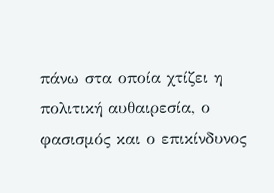πάνω στα οποία χτίζει η πολιτική αυθαιρεσία, ο φασισμός και ο επικίνδυνος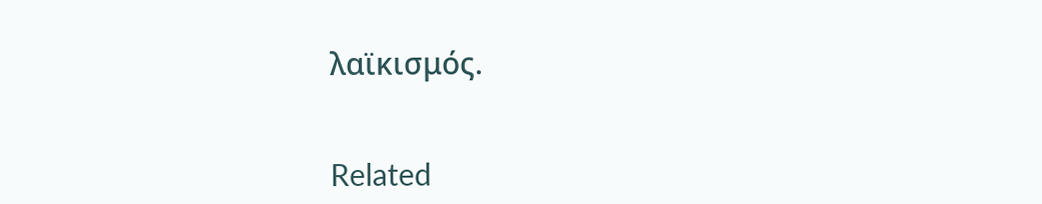λαϊκισμός.


Related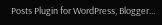Posts Plugin for WordPress, Blogger...